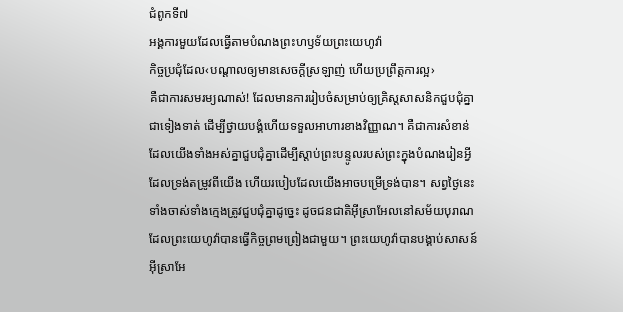ជំពូកទី៧
អង្គការមួយដែលធ្វើតាមបំណងព្រះហឫទ័យព្រះយេហូវ៉ា
កិច្ចប្រជុំដែល‹បណ្ដាលឲ្យមានសេចក្ដីស្រឡាញ់ ហើយប្រព្រឹត្តការល្អ›
គឺជាការសមរម្យណាស់! ដែលមានការរៀបចំសម្រាប់ឲ្យគ្រិស្តសាសនិកជួបជុំគ្នាជាទៀងទាត់ ដើម្បីថ្វាយបង្គំហើយទទួលអាហារខាងវិញ្ញាណ។ គឺជាការសំខាន់ដែលយើងទាំងអស់គ្នាជួបជុំគ្នាដើម្បីស្ដាប់ព្រះបន្ទូលរបស់ព្រះក្នុងបំណងរៀនអ្វីដែលទ្រង់តម្រូវពីយើង ហើយរបៀបដែលយើងអាចបម្រើទ្រង់បាន។ សព្វថ្ងៃនេះទាំងចាស់ទាំងក្មេងត្រូវជួបជុំគ្នាដូច្នេះ ដូចជនជាតិអ៊ីស្រាអែលនៅសម័យបុរាណ ដែលព្រះយេហូវ៉ាបានធ្វើកិច្ចព្រមព្រៀងជាមួយ។ ព្រះយេហូវ៉ាបានបង្គាប់សាសន៍អ៊ីស្រាអែ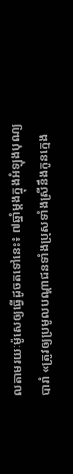លតាមរយៈម៉ូសេឲ្យធ្វើដូចតទៅនេះ៖ ៧ឆ្នាំម្ដងក្នុងអំឡុងបុណ្យបារាំ «ត្រូវឲ្យប្រមូលបណ្ដាជនទាំងប្រុសទាំងស្រីនឹងកូនក្មេង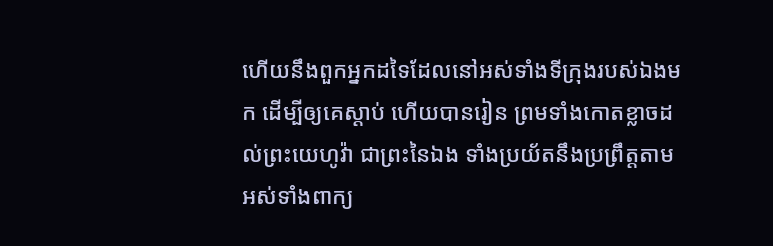ហើយនឹងពួកអ្នកដទៃដែលនៅអស់ទាំងទីក្រុងរបស់ឯងមក ដើម្បីឲ្យគេស្ដាប់ ហើយបានរៀន ព្រមទាំងកោតខ្លាចដល់ព្រះយេហូវ៉ា ជាព្រះនៃឯង ទាំងប្រយ័តនឹងប្រព្រឹត្តតាមអស់ទាំងពាក្យ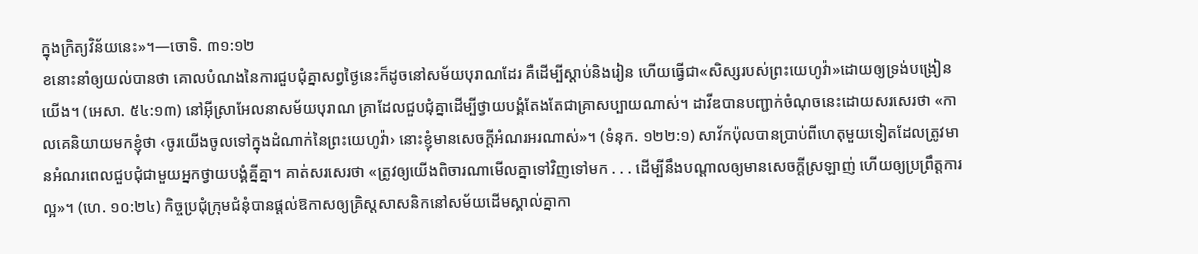ក្នុងក្រិត្យវិន័យនេះ»។—ចោទិ. ៣១:១២
ខនោះនាំឲ្យយល់បានថា គោលបំណងនៃការជួបជុំគ្នាសព្វថ្ងៃនេះក៏ដូចនៅសម័យបុរាណដែរ គឺដើម្បីស្ដាប់និងរៀន ហើយធ្វើជា«សិស្សរបស់ព្រះយេហូវ៉ា»ដោយឲ្យទ្រង់បង្រៀនយើង។ (អេសា. ៥៤:១៣) នៅអ៊ីស្រាអែលនាសម័យបុរាណ គ្រាដែលជួបជុំគ្នាដើម្បីថ្វាយបង្គំតែងតែជាគ្រាសប្បាយណាស់។ ដាវីឌបានបញ្ជាក់ចំណុចនេះដោយសរសេរថា «កាលគេនិយាយមកខ្ញុំថា ‹ចូរយើងចូលទៅក្នុងដំណាក់នៃព្រះយេហូវ៉ា› នោះខ្ញុំមានសេចក្ដីអំណរអរណាស់»។ (ទំនុក. ១២២:១) សាវ័កប៉ុលបានប្រាប់ពីហេតុមួយទៀតដែលត្រូវមានអំណរពេលជួបជុំជាមួយអ្នកថ្វាយបង្គំគ្នីគ្នា។ គាត់សរសេរថា «ត្រូវឲ្យយើងពិចារណាមើលគ្នាទៅវិញទៅមក . . . ដើម្បីនឹងបណ្ដាលឲ្យមានសេចក្ដីស្រឡាញ់ ហើយឲ្យប្រព្រឹត្តការល្អ»។ (ហេ. ១០:២៤) កិច្ចប្រជុំក្រុមជំនុំបានផ្ដល់ឱកាសឲ្យគ្រិស្តសាសនិកនៅសម័យដើមស្គាល់គ្នាកា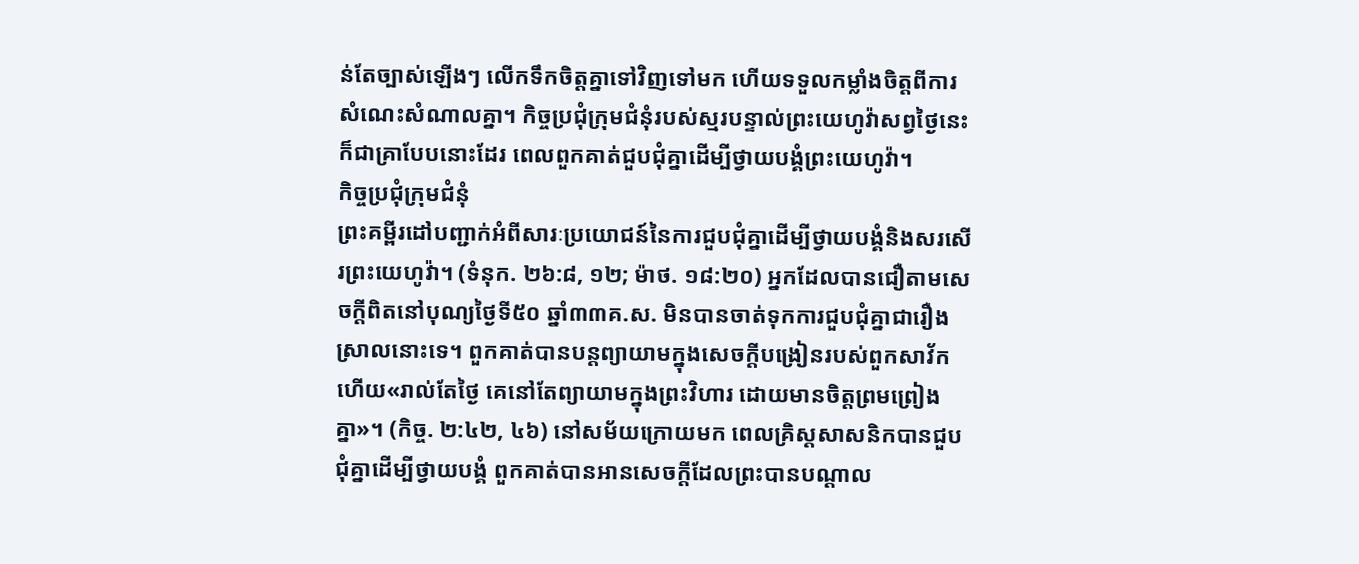ន់តែច្បាស់ឡើងៗ លើកទឹកចិត្តគ្នាទៅវិញទៅមក ហើយទទួលកម្លាំងចិត្តពីការសំណេះសំណាលគ្នា។ កិច្ចប្រជុំក្រុមជំនុំរបស់ស្មរបន្ទាល់ព្រះយេហូវ៉ាសព្វថ្ងៃនេះក៏ជាគ្រាបែបនោះដែរ ពេលពួកគាត់ជួបជុំគ្នាដើម្បីថ្វាយបង្គំព្រះយេហូវ៉ា។
កិច្ចប្រជុំក្រុមជំនុំ
ព្រះគម្ពីរដៅបញ្ជាក់អំពីសារៈប្រយោជន៍នៃការជួបជុំគ្នាដើម្បីថ្វាយបង្គំនិងសរសើរព្រះយេហូវ៉ា។ (ទំនុក. ២៦:៨, ១២; ម៉ាថ. ១៨:២០) អ្នកដែលបានជឿតាមសេចក្ដីពិតនៅបុណ្យថ្ងៃទី៥០ ឆ្នាំ៣៣គ.ស. មិនបានចាត់ទុកការជួបជុំគ្នាជារឿងស្រាលនោះទេ។ ពួកគាត់បានបន្តព្យាយាមក្នុងសេចក្ដីបង្រៀនរបស់ពួកសាវ័ក ហើយ«រាល់តែថ្ងៃ គេនៅតែព្យាយាមក្នុងព្រះវិហារ ដោយមានចិត្តព្រមព្រៀងគ្នា»។ (កិច្ច. ២:៤២, ៤៦) នៅសម័យក្រោយមក ពេលគ្រិស្តសាសនិកបានជួបជុំគ្នាដើម្បីថ្វាយបង្គំ ពួកគាត់បានអានសេចក្ដីដែលព្រះបានបណ្ដាល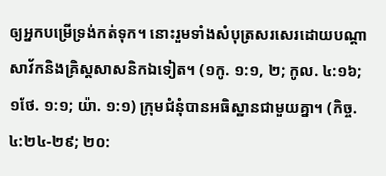ឲ្យអ្នកបម្រើទ្រង់កត់ទុក។ នោះរួមទាំងសំបុត្រសរសេរដោយបណ្ដាសាវ័កនិងគ្រិស្តសាសនិកឯទៀត។ (១កូ. ១:១, ២; កូល. ៤:១៦; ១ថែ. ១:១; យ៉ា. ១:១) ក្រុមជំនុំបានអធិស្ឋានជាមួយគ្នា។ (កិច្ច. ៤:២៤-២៩; ២០: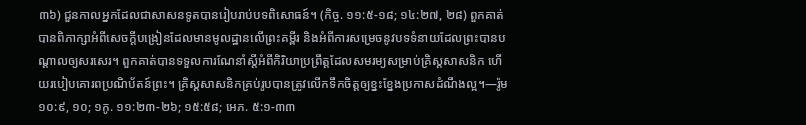៣៦) ជួនកាលអ្នកដែលជាសាសនទូតបានរៀបរាប់បទពិសោធន៍។ (កិច្ច. ១១:៥-១៨; ១៤:២៧, ២៨) ពួកគាត់បានពិភាក្សាអំពីសេចក្ដីបង្រៀនដែលមានមូលដ្ឋានលើព្រះគម្ពីរ និងអំពីការសម្រេចនូវបទទំនាយដែលព្រះបានបណ្ដាលឲ្យសរសេរ។ ពួកគាត់បានទទួលការណែនាំស្តីអំពីកិរិយាប្រព្រឹត្តដែលសមរម្យសម្រាប់គ្រិស្តសាសនិក ហើយរបៀបគោរពប្រណិប័តន៍ព្រះ។ គ្រិស្តសាសនិកគ្រប់រូបបានត្រូវលើកទឹកចិត្តឲ្យខ្នះខ្នែងប្រកាសដំណឹងល្អ។—រ៉ូម ១០:៩, ១០; ១កូ. ១១:២៣-២៦; ១៥:៥៨; អេភ. ៥:១-៣៣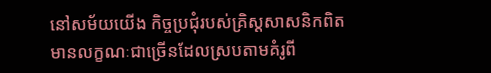នៅសម័យយើង កិច្ចប្រជុំរបស់គ្រិស្តសាសនិកពិត មានលក្ខណៈជាច្រើនដែលស្របតាមគំរូពី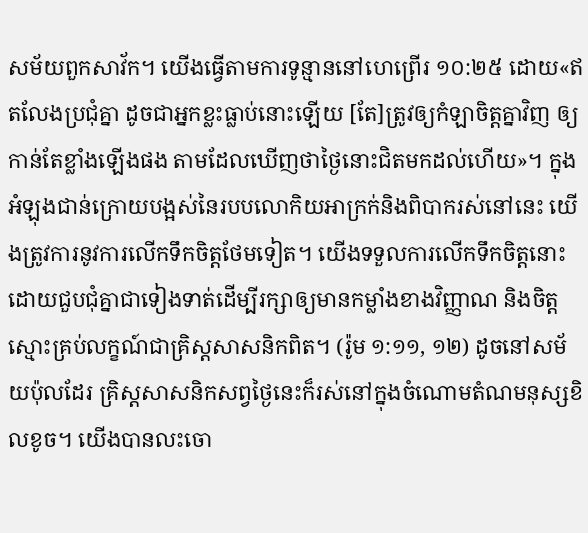សម័យពួកសាវ័ក។ យើងធ្វើតាមការទូន្មាននៅហេព្រើរ ១០:២៥ ដោយ«ឥតលែងប្រជុំគ្នា ដូចជាអ្នកខ្លះធ្លាប់នោះឡើយ [តែ]ត្រូវឲ្យកំឡាចិត្តគ្នាវិញ ឲ្យកាន់តែខ្លាំងឡើងផង តាមដែលឃើញថាថ្ងៃនោះជិតមកដល់ហើយ»។ ក្នុងអំឡុងជាន់ក្រោយបង្អស់នៃរបបលោកិយអាក្រក់និងពិបាករស់នៅនេះ យើងត្រូវការនូវការលើកទឹកចិត្តថែមទៀត។ យើងទទួលការលើកទឹកចិត្តនោះដោយជួបជុំគ្នាជាទៀងទាត់ដើម្បីរក្សាឲ្យមានកម្លាំងខាងវិញ្ញាណ និងចិត្តស្មោះគ្រប់លក្ខណ៍ជាគ្រិស្តសាសនិកពិត។ (រ៉ូម ១:១១, ១២) ដូចនៅសម័យប៉ុលដែរ គ្រិស្តសាសនិកសព្វថ្ងៃនេះក៏រស់នៅក្នុងចំណោមតំណមនុស្សខិលខូច។ យើងបានលះចោ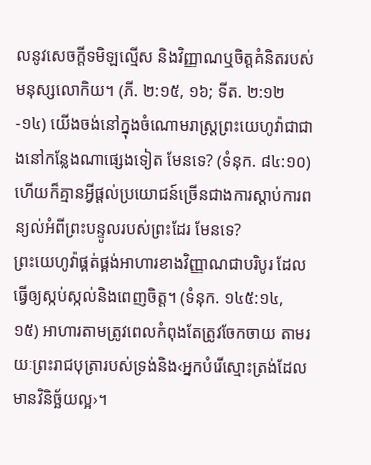លនូវសេចក្ដីទមិឡល្មើស និងវិញ្ញាណឬចិត្តគំនិតរបស់មនុស្សលោកិយ។ (ភី. ២:១៥, ១៦; ទីត. ២:១២-១៤) យើងចង់នៅក្នុងចំណោមរាស្ត្រព្រះយេហូវ៉ាជាជាងនៅកន្លែងណាផ្សេងទៀត មែនទេ? (ទំនុក. ៨៤:១០) ហើយក៏គ្មានអ្វីផ្ដល់ប្រយោជន៍ច្រើនជាងការស្ដាប់ការពន្យល់អំពីព្រះបន្ទូលរបស់ព្រះដែរ មែនទេ?
ព្រះយេហូវ៉ាផ្គត់ផ្គង់អាហារខាងវិញ្ញាណជាបរិបូរ ដែលធ្វើឲ្យស្កប់ស្កល់និងពេញចិត្ត។ (ទំនុក. ១៤៥:១៤, ១៥) អាហារតាមត្រូវពេលកំពុងតែត្រូវចែកចាយ តាមរយៈព្រះរាជបុត្រារបស់ទ្រង់និង‹អ្នកបំរើស្មោះត្រង់ដែលមានវិនិច្ឆ័យល្អ›។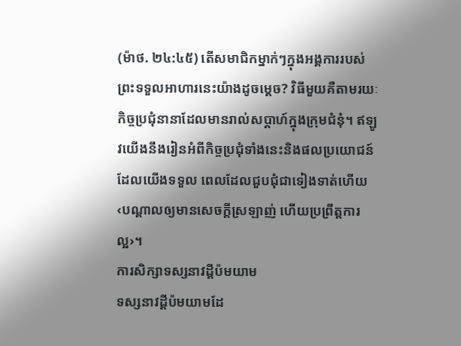(ម៉ាថ. ២៤:៤៥) តើសមាជិកម្នាក់ៗក្នុងអង្គការរបស់ព្រះទទួលអាហារនេះយ៉ាងដូចម្ដេច? វិធីមួយគឺតាមរយៈកិច្ចប្រជុំនានាដែលមានរាល់សប្ដាហ៍ក្នុងក្រុមជំនុំ។ ឥឡូវយើងនឹងរៀនអំពីកិច្ចប្រជុំទាំងនេះនិងផលប្រយោជន៍ដែលយើងទទួល ពេលដែលជួបជុំជាទៀងទាត់ហើយ‹បណ្ដាលឲ្យមានសេចក្ដីស្រឡាញ់ ហើយប្រព្រឹត្តការល្អ›។
ការសិក្សាទស្សនាវដ្ដីប៉មយាម
ទស្សនាវដ្ដីប៉មយាមដែ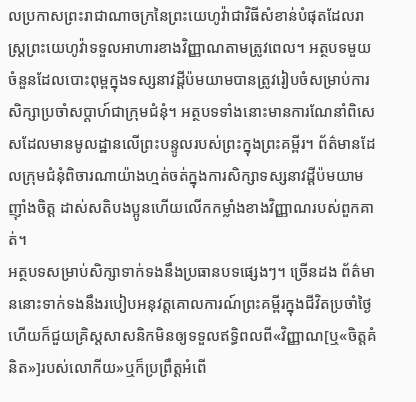លប្រកាសព្រះរាជាណាចក្រនៃព្រះយេហូវ៉ាជាវិធីសំខាន់បំផុតដែលរាស្ត្រព្រះយេហូវ៉ាទទួលអាហារខាងវិញ្ញាណតាមត្រូវពេល។ អត្ថបទមួយចំនួនដែលបោះពុម្ពក្នុងទស្សនាវដ្ដីប៉មយាមបានត្រូវរៀបចំសម្រាប់ការសិក្សាប្រចាំសប្ដាហ៍ជាក្រុមជំនុំ។ អត្ថបទទាំងនោះមានការណែនាំពិសេសដែលមានមូលដ្ឋានលើព្រះបន្ទូលរបស់ព្រះក្នុងព្រះគម្ពីរ។ ព័ត៌មានដែលក្រុមជំនុំពិចារណាយ៉ាងហ្មត់ចត់ក្នុងការសិក្សាទស្សនាវដ្ដីប៉មយាម ញ៉ាំងចិត្ត ដាស់សតិបងប្អូនហើយលើកកម្លាំងខាងវិញ្ញាណរបស់ពួកគាត់។
អត្ថបទសម្រាប់សិក្សាទាក់ទងនឹងប្រធានបទផ្សេងៗ។ ច្រើនដង ព័ត៌មាននោះទាក់ទងនឹងរបៀបអនុវត្តគោលការណ៍ព្រះគម្ពីរក្នុងជីវិតប្រចាំថ្ងៃ ហើយក៏ជួយគ្រិស្តសាសនិកមិនឲ្យទទួលឥទ្ធិពលពី«វិញ្ញាណ[ឬ«ចិត្តគំនិត»]របស់លោកីយ»ឬក៏ប្រព្រឹត្តអំពើ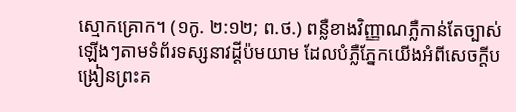ស្មោកគ្រោក។ (១កូ. ២:១២; ព.ថ.) ពន្លឺខាងវិញ្ញាណភ្លឺកាន់តែច្បាស់ឡើងៗតាមទំព័រទស្សនាវដ្ដីប៉មយាម ដែលបំភ្លឺភ្នែកយើងអំពីសេចក្ដីបង្រៀនព្រះគ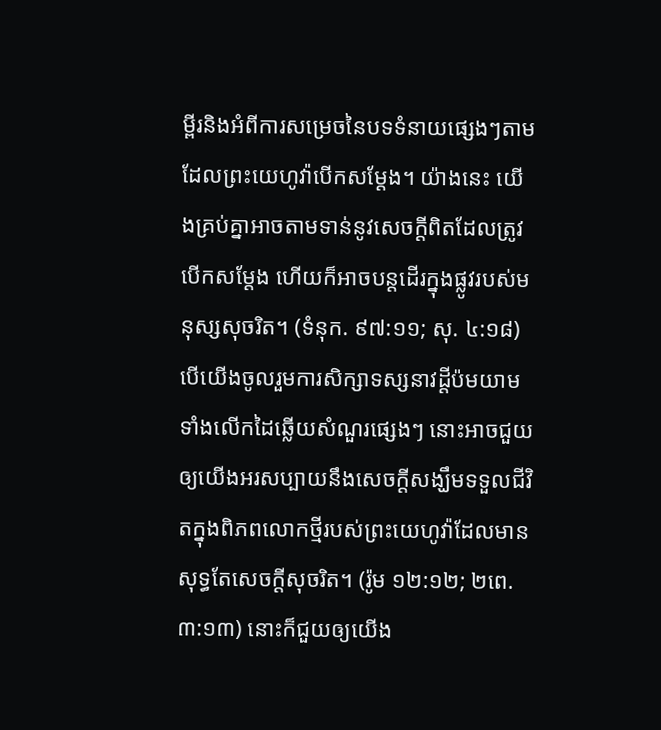ម្ពីរនិងអំពីការសម្រេចនៃបទទំនាយផ្សេងៗតាមដែលព្រះយេហូវ៉ាបើកសម្ដែង។ យ៉ាងនេះ យើងគ្រប់គ្នាអាចតាមទាន់នូវសេចក្ដីពិតដែលត្រូវបើកសម្ដែង ហើយក៏អាចបន្តដើរក្នុងផ្លូវរបស់មនុស្សសុចរិត។ (ទំនុក. ៩៧:១១; សុ. ៤:១៨) បើយើងចូលរួមការសិក្សាទស្សនាវដ្ដីប៉មយាមទាំងលើកដៃឆ្លើយសំណួរផ្សេងៗ នោះអាចជួយឲ្យយើងអរសប្បាយនឹងសេចក្ដីសង្ឃឹមទទួលជីវិតក្នុងពិភពលោកថ្មីរបស់ព្រះយេហូវ៉ាដែលមានសុទ្ធតែសេចក្ដីសុចរិត។ (រ៉ូម ១២:១២; ២ពេ. ៣:១៣) នោះក៏ជួយឲ្យយើង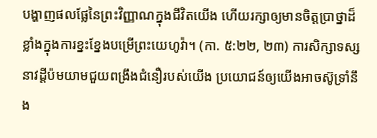បង្ហាញផលផ្លែនៃព្រះវិញ្ញាណក្នុងជីវិតយើង ហើយរក្សាឲ្យមានចិត្តប្រាថ្នាដ៏ខ្លាំងក្នុងការខ្នះខ្នែងបម្រើព្រះយេហូវ៉ា។ (កា. ៥:២២, ២៣) ការសិក្សាទស្សនាវដ្ដីប៉មយាមជួយពង្រឹងជំនឿរបស់យើង ប្រយោជន៍ឲ្យយើងអាចស៊ូទ្រាំនឹង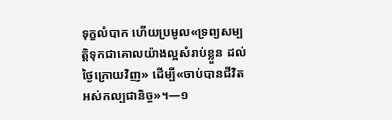ទុក្ខលំបាក ហើយប្រមូល«ទ្រព្យសម្បត្ដិទុកជាគោលយ៉ាងល្អសំរាប់ខ្លួន ដល់ថ្ងៃក្រោយវិញ» ដើម្បី«ចាប់បានជីវិតអស់កល្បជានិច្ច»។—១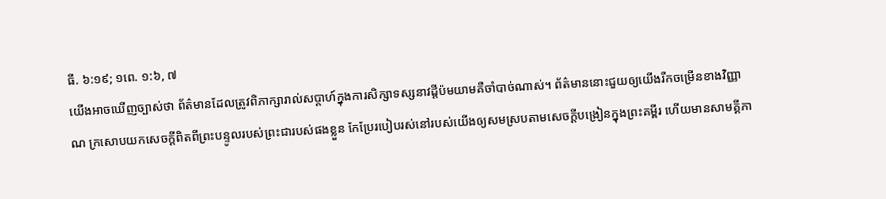ធី. ៦:១៩; ១ពេ. ១:៦, ៧
យើងអាចឃើញច្បាស់ថា ព័ត៌មានដែលត្រូវពិភាក្សារាល់សប្ដាហ៍ក្នុងការសិក្សាទស្សនាវដ្ដីប៉មយាមគឺចាំបាច់ណាស់។ ព័ត៌មាននោះជួយឲ្យយើងរីកចម្រើនខាងវិញ្ញាណ ក្រសោបយកសេចក្ដីពិតពីព្រះបន្ទូលរបស់ព្រះជារបស់ផងខ្លួន កែប្រែរបៀបរស់នៅរបស់យើងឲ្យសមស្របតាមសេចក្ដីបង្រៀនក្នុងព្រះគម្ពីរ ហើយមានសាមគ្គីភា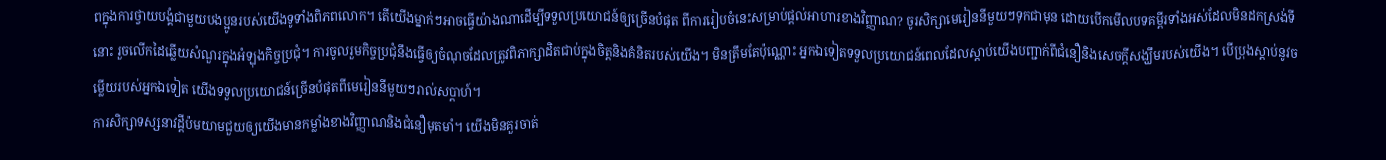ពក្នុងការថ្វាយបង្គំជាមួយបងប្អូនរបស់យើងទូទាំងពិភពលោក។ តើយើងម្នាក់ៗអាចធ្វើយ៉ាងណាដើម្បីទទួលប្រយោជន៍ឲ្យច្រើនបំផុត ពីការរៀបចំនេះសម្រាប់ផ្ដល់អាហារខាងវិញ្ញាណ? ចូរសិក្សាមេរៀននីមួយៗទុកជាមុន ដោយបើកមើលបទគម្ពីរទាំងអស់ដែលមិនដកស្រង់ទីនោះ រួចលើកដៃឆ្លើយសំណួរក្នុងអំឡុងកិច្ចប្រជុំ។ ការចូលរួមកិច្ចប្រជុំនឹងធ្វើឲ្យចំណុចដែលត្រូវពិភាក្សាដិតជាប់ក្នុងចិត្តនិងគំនិតរបស់យើង។ មិនត្រឹមតែប៉ុណ្ណោះ អ្នកឯទៀតទទួលប្រយោជន៍ពេលដែលស្ដាប់យើងបញ្ជាក់ពីជំនឿនិងសេចក្ដីសង្ឃឹមរបស់យើង។ បើប្រុងស្ដាប់នូវចម្លើយរបស់អ្នកឯទៀត យើងទទួលប្រយោជន៍ច្រើនបំផុតពីមេរៀននីមួយៗរាល់សប្ដាហ៍។
ការសិក្សាទស្សនាវដ្ដីប៉មយាមជួយឲ្យយើងមានកម្លាំងខាងវិញ្ញាណនិងជំនឿមុតមាំ។ យើងមិនគួរចាត់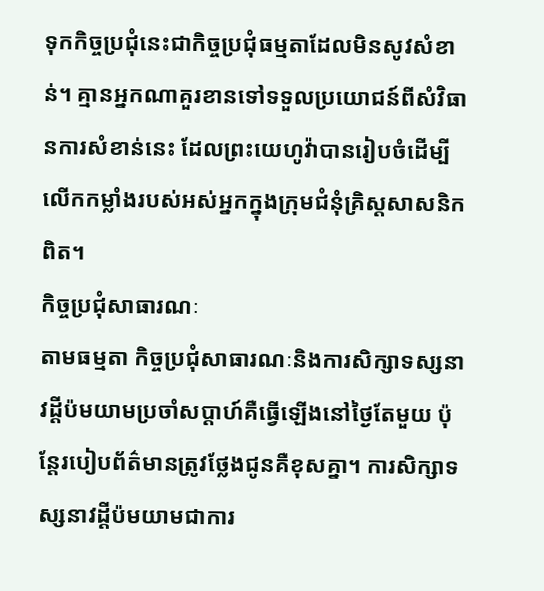ទុកកិច្ចប្រជុំនេះជាកិច្ចប្រជុំធម្មតាដែលមិនសូវសំខាន់។ គ្មានអ្នកណាគួរខានទៅទទួលប្រយោជន៍ពីសំវិធានការសំខាន់នេះ ដែលព្រះយេហូវ៉ាបានរៀបចំដើម្បីលើកកម្លាំងរបស់អស់អ្នកក្នុងក្រុមជំនុំគ្រិស្តសាសនិកពិត។
កិច្ចប្រជុំសាធារណៈ
តាមធម្មតា កិច្ចប្រជុំសាធារណៈនិងការសិក្សាទស្សនាវដ្ដីប៉មយាមប្រចាំសប្ដាហ៍គឺធ្វើឡើងនៅថ្ងៃតែមួយ ប៉ុន្តែរបៀបព័ត៌មានត្រូវថ្លែងជូនគឺខុសគ្នា។ ការសិក្សាទស្សនាវដ្ដីប៉មយាមជាការ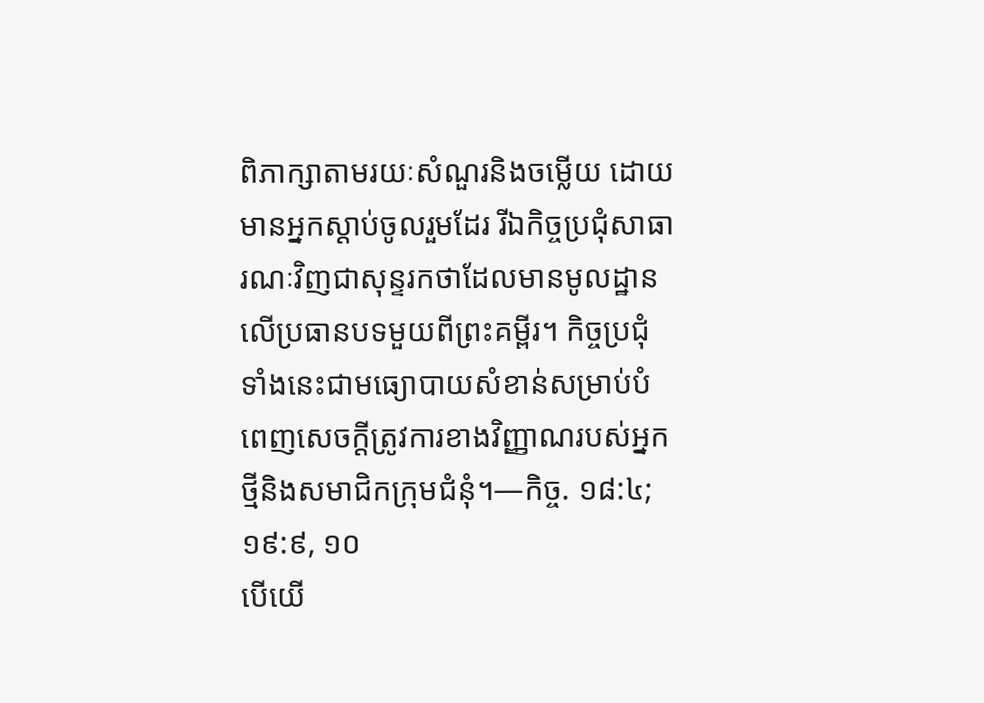ពិភាក្សាតាមរយៈសំណួរនិងចម្លើយ ដោយមានអ្នកស្ដាប់ចូលរួមដែរ រីឯកិច្ចប្រជុំសាធារណៈវិញជាសុន្ទរកថាដែលមានមូលដ្ឋានលើប្រធានបទមួយពីព្រះគម្ពីរ។ កិច្ចប្រជុំទាំងនេះជាមធ្យោបាយសំខាន់សម្រាប់បំពេញសេចក្ដីត្រូវការខាងវិញ្ញាណរបស់អ្នកថ្មីនិងសមាជិកក្រុមជំនុំ។—កិច្ច. ១៨:៤; ១៩:៩, ១០
បើយើ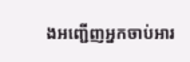ងអញ្ជើញអ្នកចាប់អារ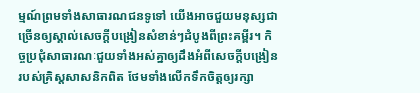ម្មណ៍ព្រមទាំងសាធារណជនទូទៅ យើងអាចជួយមនុស្សជាច្រើនឲ្យស្គាល់សេចក្ដីបង្រៀនសំខាន់ៗដំបូងពីព្រះគម្ពីរ។ កិច្ចប្រជុំសាធារណៈជួយទាំងអស់គ្នាឲ្យដឹងអំពីសេចក្ដីបង្រៀនរបស់គ្រិស្តសាសនិកពិត ថែមទាំងលើកទឹកចិត្តឲ្យរក្សា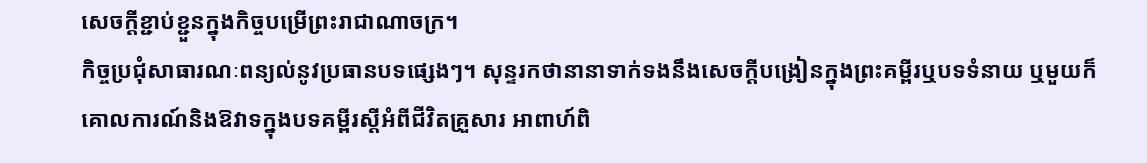សេចក្ដីខ្ជាប់ខ្ជួនក្នុងកិច្ចបម្រើព្រះរាជាណាចក្រ។
កិច្ចប្រជុំសាធារណៈពន្យល់នូវប្រធានបទផ្សេងៗ។ សុន្ទរកថានានាទាក់ទងនឹងសេចក្ដីបង្រៀនក្នុងព្រះគម្ពីរឬបទទំនាយ ឬមួយក៏គោលការណ៍និងឱវាទក្នុងបទគម្ពីរស្តីអំពីជីវិតគ្រួសារ អាពាហ៍ពិ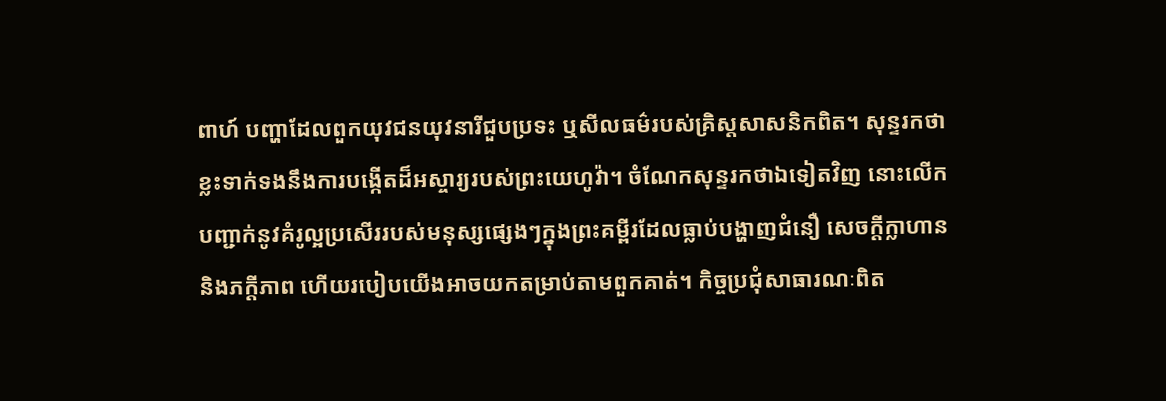ពាហ៍ បញ្ហាដែលពួកយុវជនយុវនារីជួបប្រទះ ឬសីលធម៌របស់គ្រិស្តសាសនិកពិត។ សុន្ទរកថាខ្លះទាក់ទងនឹងការបង្កើតដ៏អស្ចារ្យរបស់ព្រះយេហូវ៉ា។ ចំណែកសុន្ទរកថាឯទៀតវិញ នោះលើកបញ្ជាក់នូវគំរូល្អប្រសើររបស់មនុស្សផ្សេងៗក្នុងព្រះគម្ពីរដែលធ្លាប់បង្ហាញជំនឿ សេចក្ដីក្លាហាន និងភក្ដីភាព ហើយរបៀបយើងអាចយកតម្រាប់តាមពួកគាត់។ កិច្ចប្រជុំសាធារណៈពិត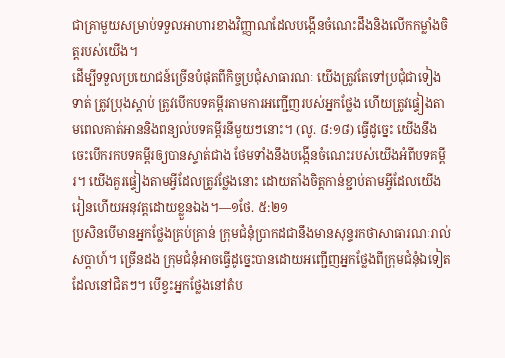ជាគ្រាមួយសម្រាប់ទទួលអាហារខាងវិញ្ញាណដែលបង្កើនចំណេះដឹងនិងលើកកម្លាំងចិត្តរបស់យើង។
ដើម្បីទទួលប្រយោជន៍ច្រើនបំផុតពីកិច្ចប្រជុំសាធារណៈ យើងត្រូវតែទៅប្រជុំជាទៀងទាត់ ត្រូវប្រុងស្ដាប់ ត្រូវបើកបទគម្ពីរតាមការអញ្ជើញរបស់អ្នកថ្លែង ហើយត្រូវផ្ទៀងតាមពេលគាត់អាននិងពន្យល់បទគម្ពីរនីមួយៗនោះ។ (លូ. ៨:១៨) ធ្វើដូច្នេះ យើងនឹងចេះបើករកបទគម្ពីរឲ្យបានស្ទាត់ជាង ថែមទាំងនឹងបង្កើនចំណេះរបស់យើងអំពីបទគម្ពីរ។ យើងគួរផ្ទៀងតាមអ្វីដែលត្រូវថ្លែងនោះ ដោយតាំងចិត្តកាន់ខ្ជាប់តាមអ្វីដែលយើងរៀនហើយអនុវត្តដោយខ្លួនឯង។—១ថែ. ៥:២១
ប្រសិនបើមានអ្នកថ្លែងគ្រប់គ្រាន់ ក្រុមជំនុំប្រាកដជានឹងមានសុន្ទរកថាសាធារណៈរាល់សប្ដាហ៍។ ច្រើនដង ក្រុមជំនុំអាចធ្វើដូច្នេះបានដោយអញ្ជើញអ្នកថ្លែងពីក្រុមជំនុំឯទៀតដែលនៅជិតៗ។ បើខ្វះអ្នកថ្លែងនៅតំប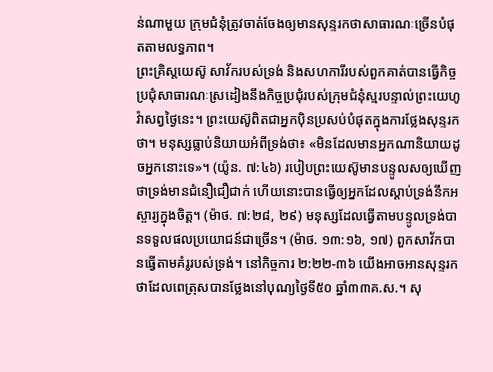ន់ណាមួយ ក្រុមជំនុំត្រូវចាត់ចែងឲ្យមានសុន្ទរកថាសាធារណៈច្រើនបំផុតតាមលទ្ធភាព។
ព្រះគ្រិស្តយេស៊ូ សាវ័ករបស់ទ្រង់ និងសហការីរបស់ពួកគាត់បានធ្វើកិច្ចប្រជុំសាធារណៈស្រដៀងនឹងកិច្ចប្រជុំរបស់ក្រុមជំនុំស្មរបន្ទាល់ព្រះយេហូវ៉ាសព្វថ្ងៃនេះ។ ព្រះយេស៊ូពិតជាអ្នកប៉ិនប្រសប់បំផុតក្នុងការថ្លែងសុន្ទរកថា។ មនុស្សធ្លាប់និយាយអំពីទ្រង់ថា៖ «មិនដែលមានអ្នកណានិយាយដូចអ្នកនោះទេ»។ (យ៉ូន. ៧:៤៦) របៀបព្រះយេស៊ូមានបន្ទូលសឲ្យឃើញថាទ្រង់មានជំនឿជឿជាក់ ហើយនោះបានធ្វើឲ្យអ្នកដែលស្ដាប់ទ្រង់នឹកអស្ចារ្យក្នុងចិត្ត។ (ម៉ាថ. ៧:២៨, ២៩) មនុស្សដែលធ្វើតាមបន្ទូលទ្រង់បានទទួលផលប្រយោជន៍ជាច្រើន។ (ម៉ាថ. ១៣:១៦, ១៧) ពួកសាវ័កបានធ្វើតាមគំរូរបស់ទ្រង់។ នៅកិច្ចការ ២:២២-៣៦ យើងអាចអានសុន្ទរកថាដែលពេត្រុសបានថ្លែងនៅបុណ្យថ្ងៃទី៥០ ឆ្នាំ៣៣គ.ស.។ សុ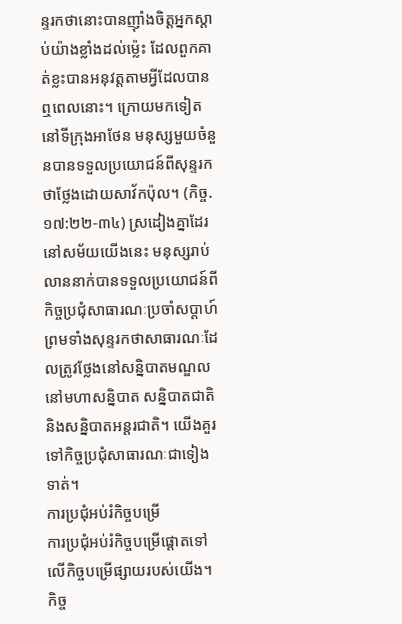ន្ទរកថានោះបានញ៉ាំងចិត្តអ្នកស្ដាប់យ៉ាងខ្លាំងដល់ម្ល៉េះ ដែលពួកគាត់ខ្លះបានអនុវត្តតាមអ្វីដែលបានឮពេលនោះ។ ក្រោយមកទៀត នៅទីក្រុងអាថែន មនុស្សមួយចំនួនបានទទួលប្រយោជន៍ពីសុន្ទរកថាថ្លែងដោយសាវ័កប៉ុល។ (កិច្ច. ១៧:២២-៣៤) ស្រដៀងគ្នាដែរ នៅសម័យយើងនេះ មនុស្សរាប់លាននាក់បានទទួលប្រយោជន៍ពីកិច្ចប្រជុំសាធារណៈប្រចាំសប្ដាហ៍ ព្រមទាំងសុន្ទរកថាសាធារណៈដែលត្រូវថ្លែងនៅសន្និបាតមណ្ឌល នៅមហាសន្និបាត សន្និបាតជាតិ និងសន្និបាតអន្តរជាតិ។ យើងគួរទៅកិច្ចប្រជុំសាធារណៈជាទៀងទាត់។
ការប្រជុំអប់រំកិច្ចបម្រើ
ការប្រជុំអប់រំកិច្ចបម្រើផ្ដោតទៅលើកិច្ចបម្រើផ្សាយរបស់យើង។ កិច្ច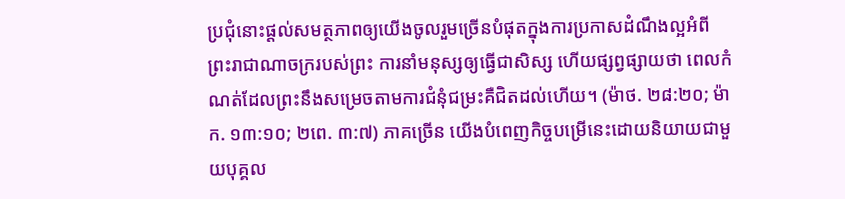ប្រជុំនោះផ្ដល់សមត្ថភាពឲ្យយើងចូលរួមច្រើនបំផុតក្នុងការប្រកាសដំណឹងល្អអំពីព្រះរាជាណាចក្ររបស់ព្រះ ការនាំមនុស្សឲ្យធ្វើជាសិស្ស ហើយផ្សព្វផ្សាយថា ពេលកំណត់ដែលព្រះនឹងសម្រេចតាមការជំនុំជម្រះគឺជិតដល់ហើយ។ (ម៉ាថ. ២៨:២០; ម៉ាក. ១៣:១០; ២ពេ. ៣:៧) ភាគច្រើន យើងបំពេញកិច្ចបម្រើនេះដោយនិយាយជាមួយបុគ្គល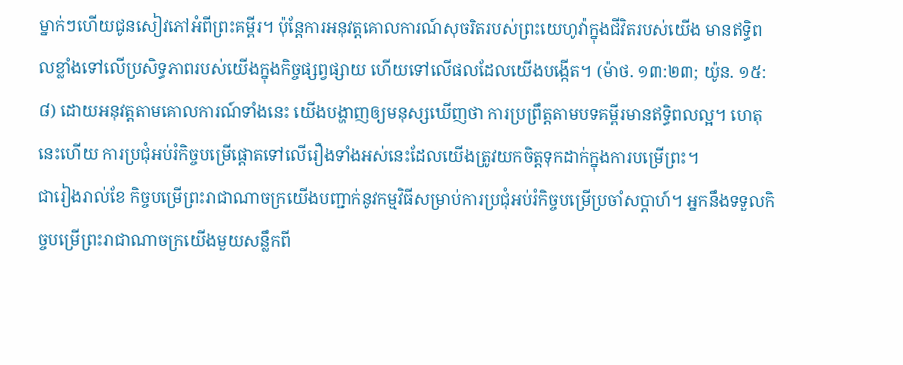ម្នាក់ៗហើយជូនសៀវភៅអំពីព្រះគម្ពីរ។ ប៉ុន្តែការអនុវត្តគោលការណ៍សុចរិតរបស់ព្រះយេហូវ៉ាក្នុងជីវិតរបស់យើង មានឥទ្ធិពលខ្លាំងទៅលើប្រសិទ្ធភាពរបស់យើងក្នុងកិច្ចផ្សព្វផ្សាយ ហើយទៅលើផលដែលយើងបង្កើត។ (ម៉ាថ. ១៣:២៣; យ៉ូន. ១៥:៨) ដោយអនុវត្តតាមគោលការណ៍ទាំងនេះ យើងបង្ហាញឲ្យមនុស្សឃើញថា ការប្រព្រឹត្តតាមបទគម្ពីរមានឥទ្ធិពលល្អ។ ហេតុនេះហើយ ការប្រជុំអប់រំកិច្ចបម្រើផ្ដោតទៅលើរឿងទាំងអស់នេះដែលយើងត្រូវយកចិត្តទុកដាក់ក្នុងការបម្រើព្រះ។
ជារៀងរាល់ខែ កិច្ចបម្រើព្រះរាជាណាចក្រយើងបញ្ជាក់នូវកម្មវិធីសម្រាប់ការប្រជុំអប់រំកិច្ចបម្រើប្រចាំសប្ដាហ៍។ អ្នកនឹងទទួលកិច្ចបម្រើព្រះរាជាណាចក្រយើងមួយសន្លឹកពី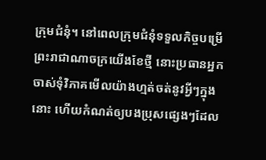ក្រុមជំនុំ។ នៅពេលក្រុមជំនុំទទួលកិច្ចបម្រើព្រះរាជាណាចក្រយើងខែថ្មី នោះប្រធានអ្នកចាស់ទុំវិភាគមើលយ៉ាងហ្មត់ចត់នូវអ្វីៗក្នុងនោះ ហើយកំណត់ឲ្យបងប្រុសផ្សេងៗដែល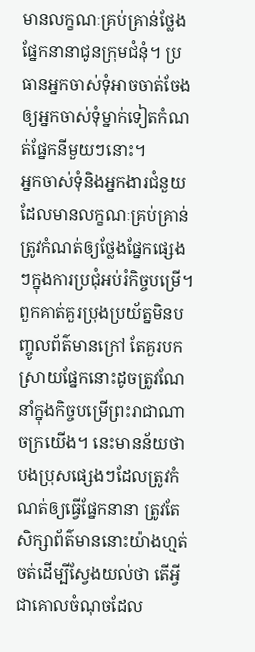មានលក្ខណៈគ្រប់គ្រាន់ថ្លែងផ្នែកនានាជូនក្រុមជំនុំ។ ប្រធានអ្នកចាស់ទុំអាចចាត់ចែងឲ្យអ្នកចាស់ទុំម្នាក់ទៀតកំណត់ផ្នែកនីមួយៗនោះ។
អ្នកចាស់ទុំនិងអ្នកងារជំនួយដែលមានលក្ខណៈគ្រប់គ្រាន់ត្រូវកំណត់ឲ្យថ្លែងផ្នែកផ្សេងៗក្នុងការប្រជុំអប់រំកិច្ចបម្រើ។ ពួកគាត់គួរប្រុងប្រយ័ត្នមិនបញ្ចូលព័ត៌មានក្រៅ តែគួរបកស្រាយផ្នែកនោះដូចត្រូវណែនាំក្នុងកិច្ចបម្រើព្រះរាជាណាចក្រយើង។ នេះមានន័យថាបងប្រុសផ្សេងៗដែលត្រូវកំណត់ឲ្យធ្វើផ្នែកនានា ត្រូវតែសិក្សាព័ត៌មាននោះយ៉ាងហ្មត់ចត់ដើម្បីស្វែងយល់ថា តើអ្វីជាគោលចំណុចដែល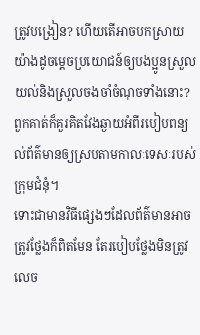ត្រូវបង្រៀន? ហើយតើអាចបកស្រាយយ៉ាងដូចម្ដេចប្រយោជន៍ឲ្យបងប្អូនស្រួលយល់និងស្រួលចងចាំចំណុចទាំងនោះ? ពួកគាត់ក៏គួរគិតវែងឆ្ងាយអំពីរបៀបពន្យល់ព័ត៌មានឲ្យស្របតាមកាលៈទេសៈរបស់ក្រុមជំនុំ។
ទោះជាមានវិធីផ្សេងៗដែលព័ត៌មានអាចត្រូវថ្លែងក៏ពិតមែន តែរបៀបថ្លែងមិនត្រូវលេច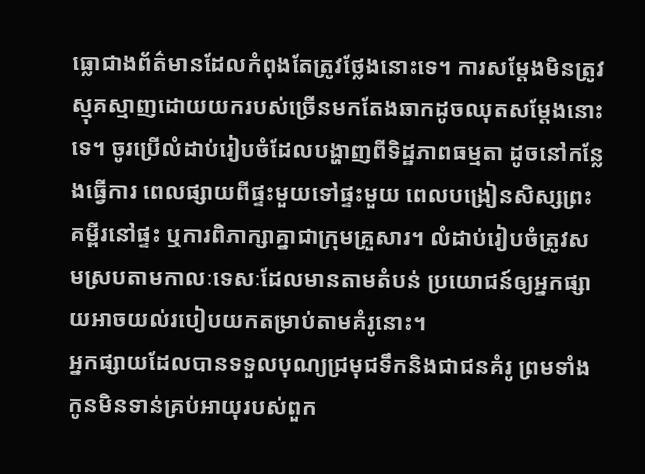ធ្លោជាងព័ត៌មានដែលកំពុងតែត្រូវថ្លែងនោះទេ។ ការសម្ដែងមិនត្រូវស្មុគស្មាញដោយយករបស់ច្រើនមកតែងឆាកដូចឈុតសម្ដែងនោះទេ។ ចូរប្រើលំដាប់រៀបចំដែលបង្ហាញពីទិដ្ឋភាពធម្មតា ដូចនៅកន្លែងធ្វើការ ពេលផ្សាយពីផ្ទះមួយទៅផ្ទះមួយ ពេលបង្រៀនសិស្សព្រះគម្ពីរនៅផ្ទះ ឬការពិភាក្សាគ្នាជាក្រុមគ្រួសារ។ លំដាប់រៀបចំត្រូវសមស្របតាមកាលៈទេសៈដែលមានតាមតំបន់ ប្រយោជន៍ឲ្យអ្នកផ្សាយអាចយល់របៀបយកតម្រាប់តាមគំរូនោះ។
អ្នកផ្សាយដែលបានទទួលបុណ្យជ្រមុជទឹកនិងជាជនគំរូ ព្រមទាំងកូនមិនទាន់គ្រប់អាយុរបស់ពួក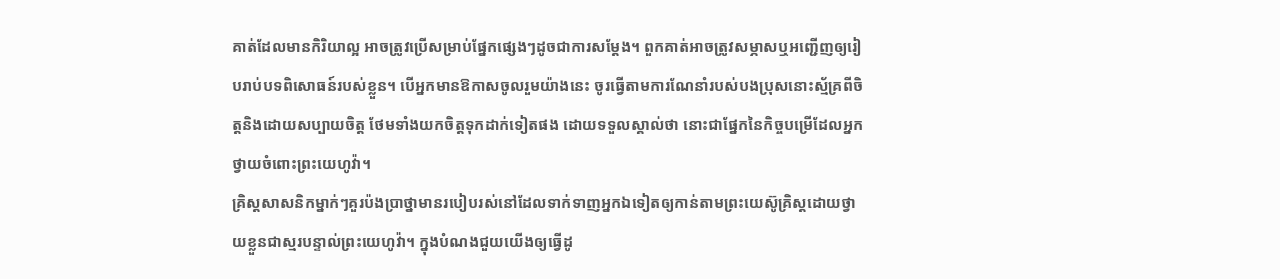គាត់ដែលមានកិរិយាល្អ អាចត្រូវប្រើសម្រាប់ផ្នែកផ្សេងៗដូចជាការសម្ដែង។ ពួកគាត់អាចត្រូវសម្ភាសឬអញ្ជើញឲ្យរៀបរាប់បទពិសោធន៍របស់ខ្លួន។ បើអ្នកមានឱកាសចូលរួមយ៉ាងនេះ ចូរធ្វើតាមការណែនាំរបស់បងប្រុសនោះស្ម័គ្រពីចិត្តនិងដោយសប្បាយចិត្ត ថែមទាំងយកចិត្តទុកដាក់ទៀតផង ដោយទទួលស្គាល់ថា នោះជាផ្នែកនៃកិច្ចបម្រើដែលអ្នកថ្វាយចំពោះព្រះយេហូវ៉ា។
គ្រិស្តសាសនិកម្នាក់ៗគួរប៉ងប្រាថ្នាមានរបៀបរស់នៅដែលទាក់ទាញអ្នកឯទៀតឲ្យកាន់តាមព្រះយេស៊ូគ្រិស្តដោយថ្វាយខ្លួនជាស្មរបន្ទាល់ព្រះយេហូវ៉ា។ ក្នុងបំណងជួយយើងឲ្យធ្វើដូ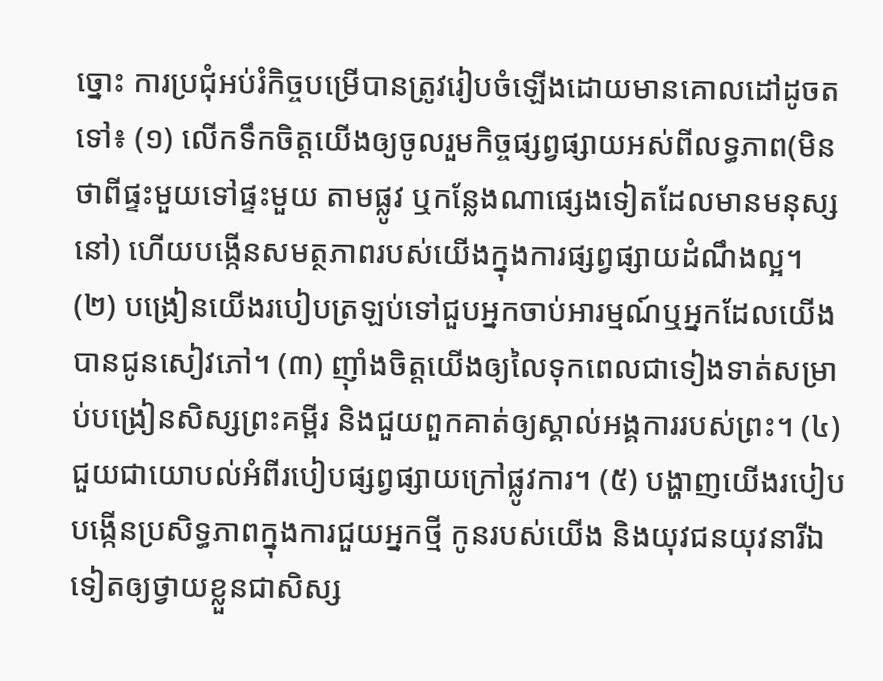ច្នោះ ការប្រជុំអប់រំកិច្ចបម្រើបានត្រូវរៀបចំឡើងដោយមានគោលដៅដូចតទៅ៖ (១) លើកទឹកចិត្តយើងឲ្យចូលរួមកិច្ចផ្សព្វផ្សាយអស់ពីលទ្ធភាព(មិនថាពីផ្ទះមួយទៅផ្ទះមួយ តាមផ្លូវ ឬកន្លែងណាផ្សេងទៀតដែលមានមនុស្សនៅ) ហើយបង្កើនសមត្ថភាពរបស់យើងក្នុងការផ្សព្វផ្សាយដំណឹងល្អ។ (២) បង្រៀនយើងរបៀបត្រឡប់ទៅជួបអ្នកចាប់អារម្មណ៍ឬអ្នកដែលយើងបានជូនសៀវភៅ។ (៣) ញ៉ាំងចិត្តយើងឲ្យលៃទុកពេលជាទៀងទាត់សម្រាប់បង្រៀនសិស្សព្រះគម្ពីរ និងជួយពួកគាត់ឲ្យស្គាល់អង្គការរបស់ព្រះ។ (៤) ជួយជាយោបល់អំពីរបៀបផ្សព្វផ្សាយក្រៅផ្លូវការ។ (៥) បង្ហាញយើងរបៀបបង្កើនប្រសិទ្ធភាពក្នុងការជួយអ្នកថ្មី កូនរបស់យើង និងយុវជនយុវនារីឯទៀតឲ្យថ្វាយខ្លួនជាសិស្ស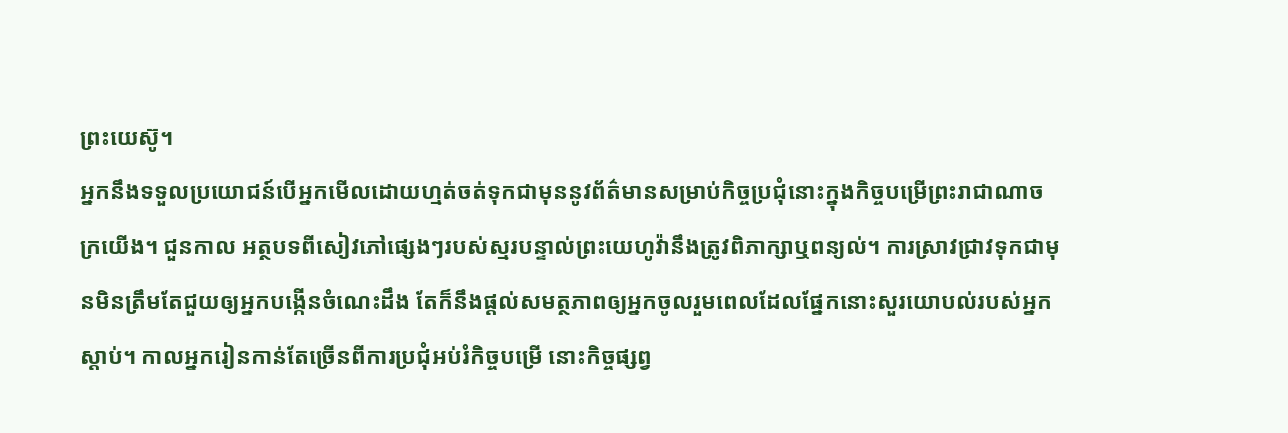ព្រះយេស៊ូ។
អ្នកនឹងទទួលប្រយោជន៍បើអ្នកមើលដោយហ្មត់ចត់ទុកជាមុននូវព័ត៌មានសម្រាប់កិច្ចប្រជុំនោះក្នុងកិច្ចបម្រើព្រះរាជាណាចក្រយើង។ ជួនកាល អត្ថបទពីសៀវភៅផ្សេងៗរបស់ស្មរបន្ទាល់ព្រះយេហូវ៉ានឹងត្រូវពិភាក្សាឬពន្យល់។ ការស្រាវជ្រាវទុកជាមុនមិនត្រឹមតែជួយឲ្យអ្នកបង្កើនចំណេះដឹង តែក៏នឹងផ្ដល់សមត្ថភាពឲ្យអ្នកចូលរួមពេលដែលផ្នែកនោះសួរយោបល់របស់អ្នកស្ដាប់។ កាលអ្នករៀនកាន់តែច្រើនពីការប្រជុំអប់រំកិច្ចបម្រើ នោះកិច្ចផ្សព្វ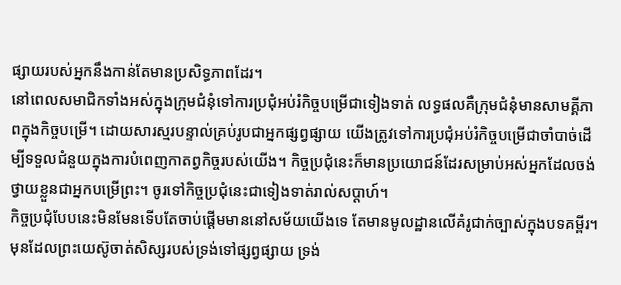ផ្សាយរបស់អ្នកនឹងកាន់តែមានប្រសិទ្ធភាពដែរ។
នៅពេលសមាជិកទាំងអស់ក្នុងក្រុមជំនុំទៅការប្រជុំអប់រំកិច្ចបម្រើជាទៀងទាត់ លទ្ធផលគឺក្រុមជំនុំមានសាមគ្គីភាពក្នុងកិច្ចបម្រើ។ ដោយសារស្មរបន្ទាល់គ្រប់រូបជាអ្នកផ្សព្វផ្សាយ យើងត្រូវទៅការប្រជុំអប់រំកិច្ចបម្រើជាចាំបាច់ដើម្បីទទួលជំនួយក្នុងការបំពេញកាតព្វកិច្ចរបស់យើង។ កិច្ចប្រជុំនេះក៏មានប្រយោជន៍ដែរសម្រាប់អស់អ្នកដែលចង់ថ្វាយខ្លួនជាអ្នកបម្រើព្រះ។ ចូរទៅកិច្ចប្រជុំនេះជាទៀងទាត់រាល់សប្ដាហ៍។
កិច្ចប្រជុំបែបនេះមិនមែនទើបតែចាប់ផ្ដើមមាននៅសម័យយើងទេ តែមានមូលដ្ឋានលើគំរូជាក់ច្បាស់ក្នុងបទគម្ពីរ។ មុនដែលព្រះយេស៊ូចាត់សិស្សរបស់ទ្រង់ទៅផ្សព្វផ្សាយ ទ្រង់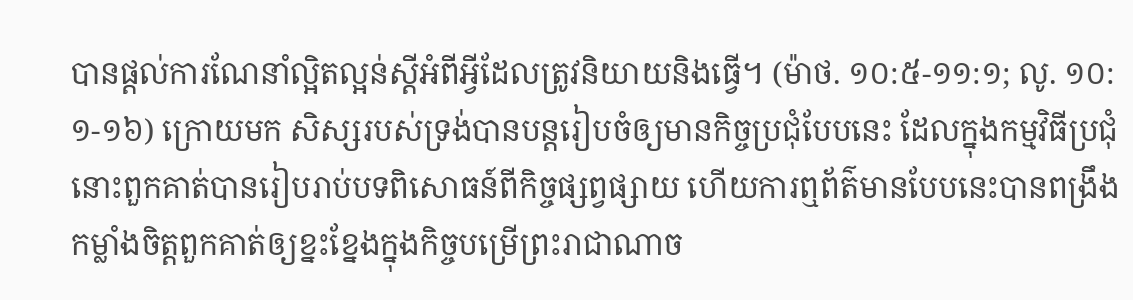បានផ្ដល់ការណែនាំល្អិតល្អន់ស្តីអំពីអ្វីដែលត្រូវនិយាយនិងធ្វើ។ (ម៉ាថ. ១០:៥-១១:១; លូ. ១០:១-១៦) ក្រោយមក សិស្សរបស់ទ្រង់បានបន្តរៀបចំឲ្យមានកិច្ចប្រជុំបែបនេះ ដែលក្នុងកម្មវិធីប្រជុំនោះពួកគាត់បានរៀបរាប់បទពិសោធន៍ពីកិច្ចផ្សព្វផ្សាយ ហើយការឮព័ត៌មានបែបនេះបានពង្រឹងកម្លាំងចិត្តពួកគាត់ឲ្យខ្នះខ្នែងក្នុងកិច្ចបម្រើព្រះរាជាណាច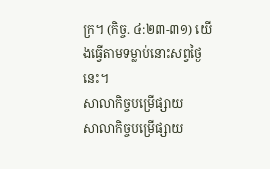ក្រ។ (កិច្ច. ៤:២៣-៣១) យើងធ្វើតាមទម្លាប់នោះសព្វថ្ងៃនេះ។
សាលាកិច្ចបម្រើផ្សាយ
សាលាកិច្ចបម្រើផ្សាយ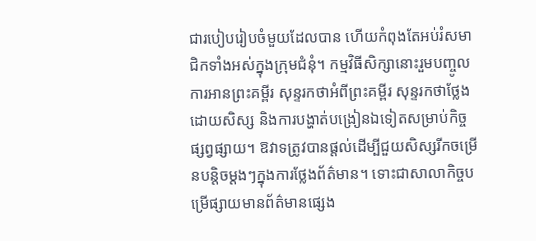ជារបៀបរៀបចំមួយដែលបាន ហើយកំពុងតែអប់រំសមាជិកទាំងអស់ក្នុងក្រុមជំនុំ។ កម្មវិធីសិក្សានោះរួមបញ្ចូលការអានព្រះគម្ពីរ សុន្ទរកថាអំពីព្រះគម្ពីរ សុន្ទរកថាថ្លែងដោយសិស្ស និងការបង្ហាត់បង្រៀនឯទៀតសម្រាប់កិច្ចផ្សព្វផ្សាយ។ ឱវាទត្រូវបានផ្ដល់ដើម្បីជួយសិស្សរីកចម្រើនបន្ដិចម្ដងៗក្នុងការថ្លែងព័ត៌មាន។ ទោះជាសាលាកិច្ចបម្រើផ្សាយមានព័ត៌មានផ្សេង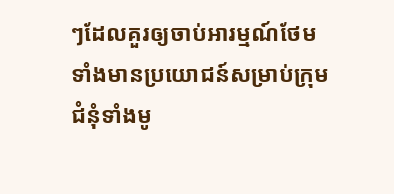ៗដែលគួរឲ្យចាប់អារម្មណ៍ថែមទាំងមានប្រយោជន៍សម្រាប់ក្រុមជំនុំទាំងមូ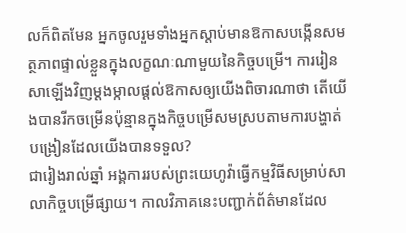លក៏ពិតមែន អ្នកចូលរួមទាំងអ្នកស្ដាប់មានឱកាសបង្កើនសមត្ថភាពផ្ទាល់ខ្លួនក្នុងលក្ខណៈណាមួយនៃកិច្ចបម្រើ។ ការរៀនសាឡើងវិញម្ដងម្កាលផ្ដល់ឱកាសឲ្យយើងពិចារណាថា តើយើងបានរីកចម្រើនប៉ុន្មានក្នុងកិច្ចបម្រើសមស្របតាមការបង្ហាត់បង្រៀនដែលយើងបានទទួល?
ជារៀងរាល់ឆ្នាំ អង្គការរបស់ព្រះយេហូវ៉ាធ្វើកម្មវិធីសម្រាប់សាលាកិច្ចបម្រើផ្សាយ។ កាលវិភាគនេះបញ្ជាក់ព័ត៌មានដែល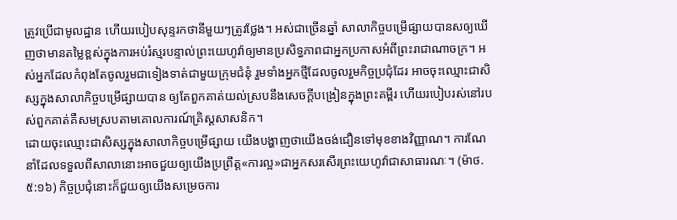ត្រូវប្រើជាមូលដ្ឋាន ហើយរបៀបសុន្ទរកថានីមួយៗត្រូវថ្លែង។ អស់ជាច្រើនឆ្នាំ សាលាកិច្ចបម្រើផ្សាយបានសឲ្យឃើញថាមានតម្លៃខ្ពស់ក្នុងការអប់រំស្មរបន្ទាល់ព្រះយេហូវ៉ាឲ្យមានប្រសិទ្ធភាពជាអ្នកប្រកាសអំពីព្រះរាជាណាចក្រ។ អស់អ្នកដែលកំពុងតែចូលរួមជាទៀងទាត់ជាមួយក្រុមជំនុំ រួមទាំងអ្នកថ្មីដែលចូលរួមកិច្ចប្រជុំដែរ អាចចុះឈ្មោះជាសិស្សក្នុងសាលាកិច្ចបម្រើផ្សាយបាន ឲ្យតែពួកគាត់យល់ស្របនឹងសេចក្ដីបង្រៀនក្នុងព្រះគម្ពីរ ហើយរបៀបរស់នៅរបស់ពួកគាត់គឺសមស្របតាមគោលការណ៍គ្រិស្តសាសនិក។
ដោយចុះឈ្មោះជាសិស្សក្នុងសាលាកិច្ចបម្រើផ្សាយ យើងបង្ហាញថាយើងចង់ជឿនទៅមុខខាងវិញ្ញាណ។ ការណែនាំដែលទទួលពីសាលានោះអាចជួយឲ្យយើងប្រព្រឹត្ត«ការល្អ»ជាអ្នកសរសើរព្រះយេហូវ៉ាជាសាធារណៈ។ (ម៉ាថ. ៥:១៦) កិច្ចប្រជុំនោះក៏ជួយឲ្យយើងសម្រេចការ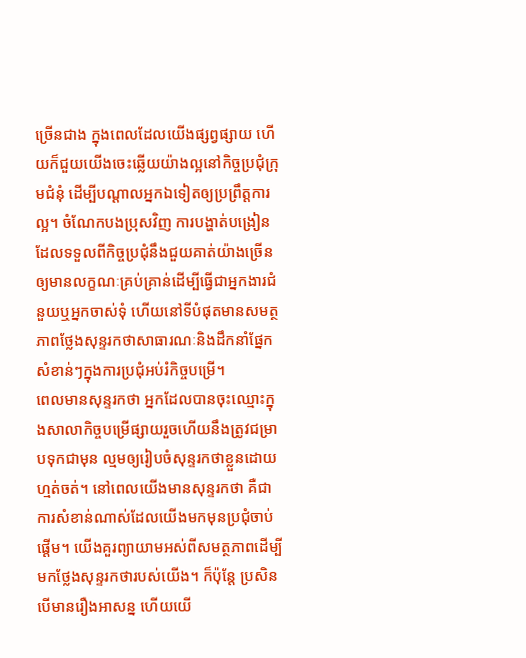ច្រើនជាង ក្នុងពេលដែលយើងផ្សព្វផ្សាយ ហើយក៏ជួយយើងចេះឆ្លើយយ៉ាងល្អនៅកិច្ចប្រជុំក្រុមជំនុំ ដើម្បីបណ្ដាលអ្នកឯទៀតឲ្យប្រព្រឹត្តការល្អ។ ចំណែកបងប្រុសវិញ ការបង្ហាត់បង្រៀនដែលទទួលពីកិច្ចប្រជុំនឹងជួយគាត់យ៉ាងច្រើនឲ្យមានលក្ខណៈគ្រប់គ្រាន់ដើម្បីធ្វើជាអ្នកងារជំនួយឬអ្នកចាស់ទុំ ហើយនៅទីបំផុតមានសមត្ថភាពថ្លែងសុន្ទរកថាសាធារណៈនិងដឹកនាំផ្នែកសំខាន់ៗក្នុងការប្រជុំអប់រំកិច្ចបម្រើ។
ពេលមានសុន្ទរកថា អ្នកដែលបានចុះឈ្មោះក្នុងសាលាកិច្ចបម្រើផ្សាយរួចហើយនឹងត្រូវជម្រាបទុកជាមុន ល្មមឲ្យរៀបចំសុន្ទរកថាខ្លួនដោយហ្មត់ចត់។ នៅពេលយើងមានសុន្ទរកថា គឺជាការសំខាន់ណាស់ដែលយើងមកមុនប្រជុំចាប់ផ្ដើម។ យើងគួរព្យាយាមអស់ពីសមត្ថភាពដើម្បីមកថ្លែងសុន្ទរកថារបស់យើង។ ក៏ប៉ុន្តែ ប្រសិនបើមានរឿងអាសន្ន ហើយយើ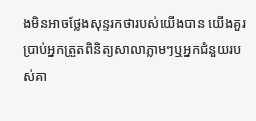ងមិនអាចថ្លែងសុន្ទរកថារបស់យើងបាន យើងគួរប្រាប់អ្នកត្រួតពិនិត្យសាលាភ្លាមៗឬអ្នកជំនួយរបស់គា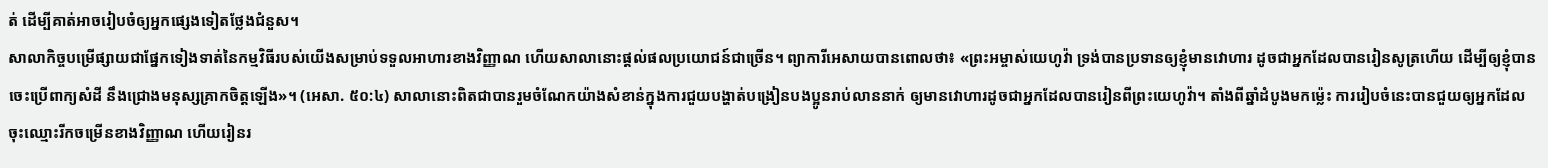ត់ ដើម្បីគាត់អាចរៀបចំឲ្យអ្នកផ្សេងទៀតថ្លែងជំនួស។
សាលាកិច្ចបម្រើផ្សាយជាផ្នែកទៀងទាត់នៃកម្មវិធីរបស់យើងសម្រាប់ទទួលអាហារខាងវិញ្ញាណ ហើយសាលានោះផ្ដល់ផលប្រយោជន៍ជាច្រើន។ ព្យាការីអេសាយបានពោលថា៖ «ព្រះអម្ចាស់យេហូវ៉ា ទ្រង់បានប្រទានឲ្យខ្ញុំមានវោហារ ដូចជាអ្នកដែលបានរៀនសូត្រហើយ ដើម្បីឲ្យខ្ញុំបានចេះប្រើពាក្យសំដី នឹងជ្រោងមនុស្សគ្រាកចិត្តឡើង»។ (អេសា. ៥០:៤) សាលានោះពិតជាបានរួមចំណែកយ៉ាងសំខាន់ក្នុងការជួយបង្ហាត់បង្រៀនបងប្អូនរាប់លាននាក់ ឲ្យមានវោហារដូចជាអ្នកដែលបានរៀនពីព្រះយេហូវ៉ា។ តាំងពីឆ្នាំដំបូងមកម្ល៉េះ ការរៀបចំនេះបានជួយឲ្យអ្នកដែលចុះឈ្មោះរីកចម្រើនខាងវិញ្ញាណ ហើយរៀនរ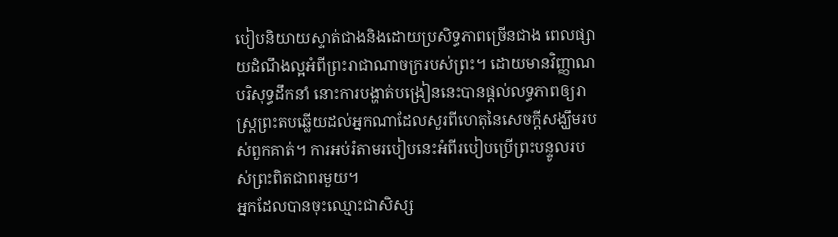បៀបនិយាយស្ទាត់ជាងនិងដោយប្រសិទ្ធភាពច្រើនជាង ពេលផ្សាយដំណឹងល្អអំពីព្រះរាជាណាចក្ររបស់ព្រះ។ ដោយមានវិញ្ញាណបរិសុទ្ធដឹកនាំ នោះការបង្ហាត់បង្រៀននេះបានផ្ដល់លទ្ធភាពឲ្យរាស្ត្រព្រះតបឆ្លើយដល់អ្នកណាដែលសួរពីហេតុនៃសេចក្ដីសង្ឃឹមរបស់ពួកគាត់។ ការអប់រំតាមរបៀបនេះអំពីរបៀបប្រើព្រះបន្ទូលរបស់ព្រះពិតជាពរមួយ។
អ្នកដែលបានចុះឈ្មោះជាសិស្ស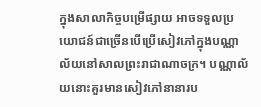ក្នុងសាលាកិច្ចបម្រើផ្សាយ អាចទទួលប្រយោជន៍ជាច្រើនបើប្រើសៀវភៅក្នុងបណ្ណាល័យនៅសាលព្រះរាជាណាចក្រ។ បណ្ណាល័យនោះគួរមានសៀវភៅនានារប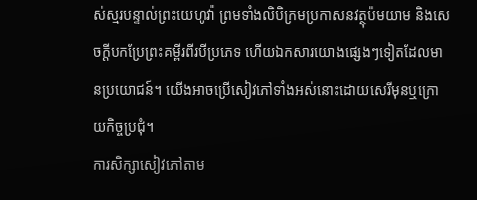ស់ស្មរបន្ទាល់ព្រះយេហូវ៉ា ព្រមទាំងលិបិក្រមប្រកាសនវត្ថុប៉មយាម និងសេចក្ដីបកប្រែព្រះគម្ពីរពីរបីប្រភេទ ហើយឯកសារយោងផ្សេងៗទៀតដែលមានប្រយោជន៍។ យើងអាចប្រើសៀវភៅទាំងអស់នោះដោយសេរីមុនឬក្រោយកិច្ចប្រជុំ។
ការសិក្សាសៀវភៅតាម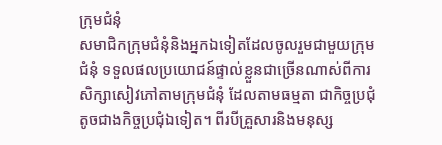ក្រុមជំនុំ
សមាជិកក្រុមជំនុំនិងអ្នកឯទៀតដែលចូលរួមជាមួយក្រុមជំនុំ ទទួលផលប្រយោជន៍ផ្ទាល់ខ្លួនជាច្រើនណាស់ពីការសិក្សាសៀវភៅតាមក្រុមជំនុំ ដែលតាមធម្មតា ជាកិច្ចប្រជុំតូចជាងកិច្ចប្រជុំឯទៀត។ ពីរបីគ្រួសារនិងមនុស្ស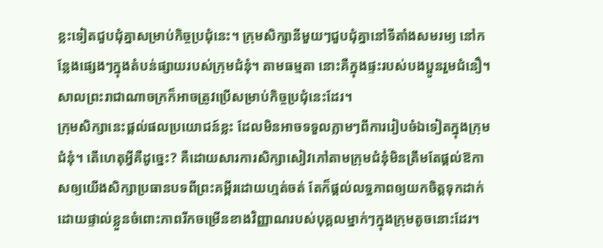ខ្លះទៀតជួបជុំគ្នាសម្រាប់កិច្ចប្រជុំនេះ។ ក្រុមសិក្សានីមួយៗជួបជុំគ្នានៅទីតាំងសមរម្យ នៅកន្លែងផ្សេងៗក្នុងតំបន់ផ្សាយរបស់ក្រុមជំនុំ។ តាមធម្មតា នោះគឺក្នុងផ្ទះរបស់បងប្អូនរួមជំនឿ។ សាលព្រះរាជាណាចក្រក៏អាចត្រូវប្រើសម្រាប់កិច្ចប្រជុំនេះដែរ។
ក្រុមសិក្សានេះផ្ដល់ផលប្រយោជន៍ខ្លះ ដែលមិនអាចទទួលភ្លាមៗពីការរៀបចំឯទៀតក្នុងក្រុមជំនុំ។ តើហេតុអ្វីគឺដូច្នេះ? គឺដោយសារការសិក្សាសៀវភៅតាមក្រុមជំនុំមិនត្រឹមតែផ្ដល់ឱកាសឲ្យយើងសិក្សាប្រធានបទពីព្រះគម្ពីរដោយហ្មត់ចត់ តែក៏ផ្ដល់លទ្ធភាពឲ្យយកចិត្តទុកដាក់ដោយផ្ទាល់ខ្លួនចំពោះភាពរីកចម្រើនខាងវិញ្ញាណរបស់បុគ្គលម្នាក់ៗក្នុងក្រុមតូចនោះដែរ។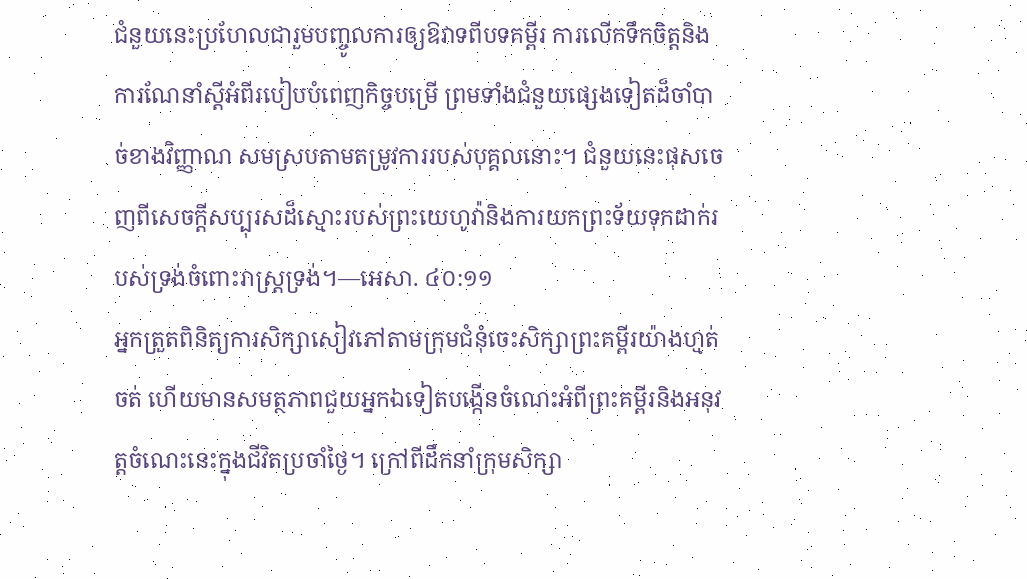ជំនួយនេះប្រហែលជារួមបញ្ចូលការឲ្យឱវាទពីបទគម្ពីរ ការលើកទឹកចិត្តនិងការណែនាំស្តីអំពីរបៀបបំពេញកិច្ចបម្រើ ព្រមទាំងជំនួយផ្សេងទៀតដ៏ចាំបាច់ខាងវិញ្ញាណ សមស្របតាមតម្រូវការរបស់បុគ្គលនោះ។ ជំនួយនេះផុសចេញពីសេចក្ដីសប្បុរសដ៏ស្មោះរបស់ព្រះយេហូវ៉ានិងការយកព្រះទ័យទុកដាក់របស់ទ្រង់ចំពោះរាស្ត្រទ្រង់។—អេសា. ៤០:១១
អ្នកត្រួតពិនិត្យការសិក្សាសៀវភៅតាមក្រុមជំនុំចេះសិក្សាព្រះគម្ពីរយ៉ាងហ្មត់ចត់ ហើយមានសមត្ថភាពជួយអ្នកឯទៀតបង្កើនចំណេះអំពីព្រះគម្ពីរនិងអនុវត្តចំណេះនេះក្នុងជីវិតប្រចាំថ្ងៃ។ ក្រៅពីដឹកនាំក្រុមសិក្សា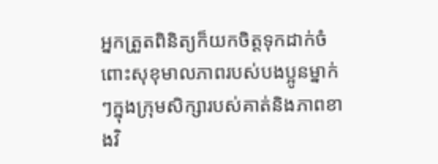អ្នកត្រួតពិនិត្យក៏យកចិត្តទុកដាក់ចំពោះសុខុមាលភាពរបស់បងប្អូនម្នាក់ៗក្នុងក្រុមសិក្សារបស់គាត់និងភាពខាងវិ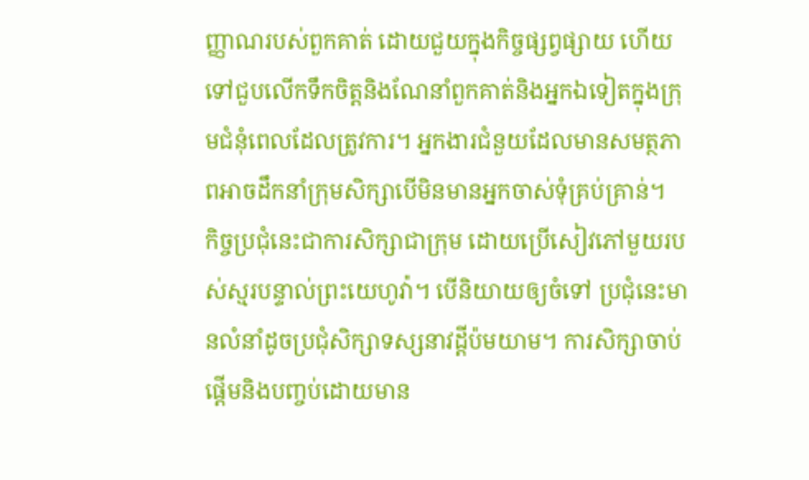ញ្ញាណរបស់ពួកគាត់ ដោយជួយក្នុងកិច្ចផ្សព្វផ្សាយ ហើយទៅជួបលើកទឹកចិត្តនិងណែនាំពួកគាត់និងអ្នកឯទៀតក្នុងក្រុមជំនុំពេលដែលត្រូវការ។ អ្នកងារជំនួយដែលមានសមត្ថភាពអាចដឹកនាំក្រុមសិក្សាបើមិនមានអ្នកចាស់ទុំគ្រប់គ្រាន់។
កិច្ចប្រជុំនេះជាការសិក្សាជាក្រុម ដោយប្រើសៀវភៅមួយរបស់ស្មរបន្ទាល់ព្រះយេហូវ៉ា។ បើនិយាយឲ្យចំទៅ ប្រជុំនេះមានលំនាំដូចប្រជុំសិក្សាទស្សនាវដ្ដីប៉មយាម។ ការសិក្សាចាប់ផ្ដើមនិងបញ្ចប់ដោយមាន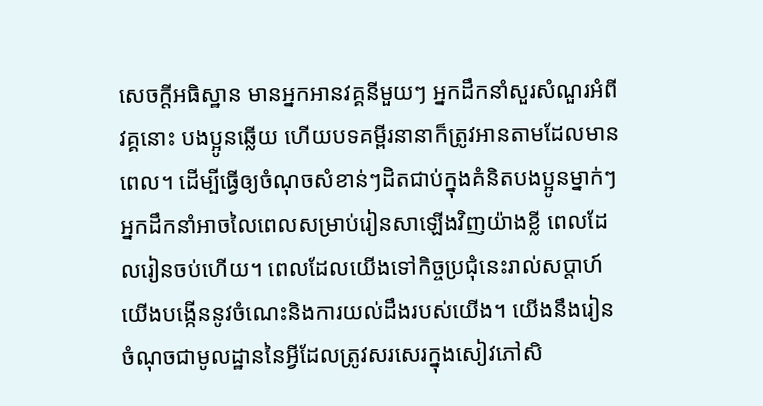សេចក្ដីអធិស្ឋាន មានអ្នកអានវគ្គនីមួយៗ អ្នកដឹកនាំសួរសំណួរអំពីវគ្គនោះ បងប្អូនឆ្លើយ ហើយបទគម្ពីរនានាក៏ត្រូវអានតាមដែលមានពេល។ ដើម្បីធ្វើឲ្យចំណុចសំខាន់ៗដិតជាប់ក្នុងគំនិតបងប្អូនម្នាក់ៗ អ្នកដឹកនាំអាចលៃពេលសម្រាប់រៀនសាឡើងវិញយ៉ាងខ្លី ពេលដែលរៀនចប់ហើយ។ ពេលដែលយើងទៅកិច្ចប្រជុំនេះរាល់សប្ដាហ៍ យើងបង្កើននូវចំណេះនិងការយល់ដឹងរបស់យើង។ យើងនឹងរៀនចំណុចជាមូលដ្ឋាននៃអ្វីដែលត្រូវសរសេរក្នុងសៀវភៅសិ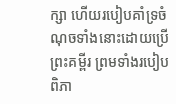ក្សា ហើយរបៀបគាំទ្រចំណុចទាំងនោះដោយប្រើព្រះគម្ពីរ ព្រមទាំងរបៀបពិភា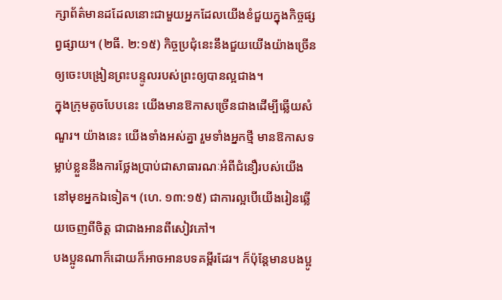ក្សាព័ត៌មានដដែលនោះជាមួយអ្នកដែលយើងខំជួយក្នុងកិច្ចផ្សព្វផ្សាយ។ (២ធី. ២:១៥) កិច្ចប្រជុំនេះនឹងជួយយើងយ៉ាងច្រើនឲ្យចេះបង្រៀនព្រះបន្ទូលរបស់ព្រះឲ្យបានល្អជាង។
ក្នុងក្រុមតូចបែបនេះ យើងមានឱកាសច្រើនជាងដើម្បីឆ្លើយសំណួរ។ យ៉ាងនេះ យើងទាំងអស់គ្នា រួមទាំងអ្នកថ្មី មានឱកាសទម្លាប់ខ្លួននឹងការថ្លែងប្រាប់ជាសាធារណៈអំពីជំនឿរបស់យើងនៅមុខអ្នកឯទៀត។ (ហេ. ១៣:១៥) ជាការល្អបើយើងរៀនឆ្លើយចេញពីចិត្ត ជាជាងអានពីសៀវភៅ។
បងប្អូនណាក៏ដោយក៏អាចអានបទគម្ពីរដែរ។ ក៏ប៉ុន្តែមានបងប្អូ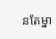នតែម្នា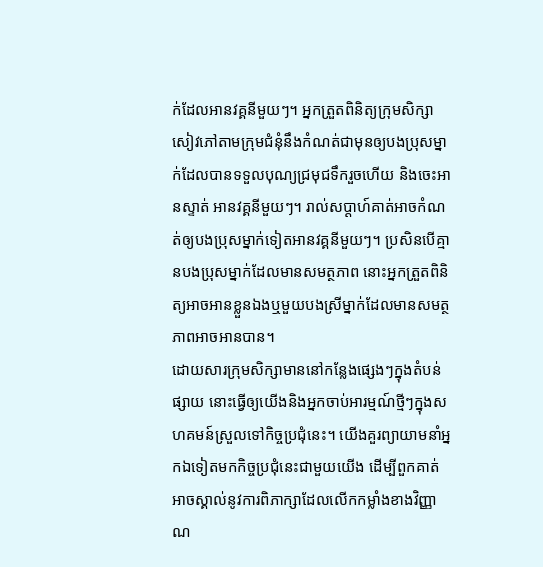ក់ដែលអានវគ្គនីមួយៗ។ អ្នកត្រួតពិនិត្យក្រុមសិក្សាសៀវភៅតាមក្រុមជំនុំនឹងកំណត់ជាមុនឲ្យបងប្រុសម្នាក់ដែលបានទទួលបុណ្យជ្រមុជទឹករួចហើយ និងចេះអានស្ទាត់ អានវគ្គនីមួយៗ។ រាល់សប្ដាហ៍គាត់អាចកំណត់ឲ្យបងប្រុសម្នាក់ទៀតអានវគ្គនីមួយៗ។ ប្រសិនបើគ្មានបងប្រុសម្នាក់ដែលមានសមត្ថភាព នោះអ្នកត្រួតពិនិត្យអាចអានខ្លួនឯងឬមួយបងស្រីម្នាក់ដែលមានសមត្ថភាពអាចអានបាន។
ដោយសារក្រុមសិក្សាមាននៅកន្លែងផ្សេងៗក្នុងតំបន់ផ្សាយ នោះធ្វើឲ្យយើងនិងអ្នកចាប់អារម្មណ៍ថ្មីៗក្នុងសហគមន៍ស្រួលទៅកិច្ចប្រជុំនេះ។ យើងគួរព្យាយាមនាំអ្នកឯទៀតមកកិច្ចប្រជុំនេះជាមួយយើង ដើម្បីពួកគាត់អាចស្គាល់នូវការពិភាក្សាដែលលើកកម្លាំងខាងវិញ្ញាណ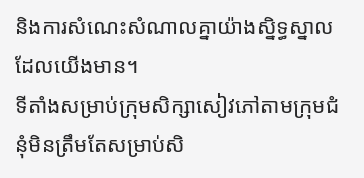និងការសំណេះសំណាលគ្នាយ៉ាងស្និទ្ធស្នាលដែលយើងមាន។
ទីតាំងសម្រាប់ក្រុមសិក្សាសៀវភៅតាមក្រុមជំនុំមិនត្រឹមតែសម្រាប់សិ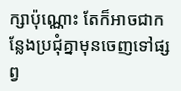ក្សាប៉ុណ្ណោះ តែក៏អាចជាកន្លែងប្រជុំគ្នាមុនចេញទៅផ្សព្វ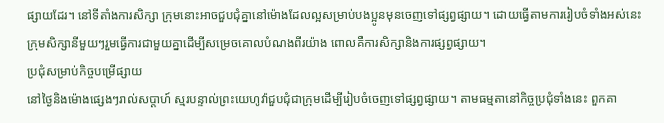ផ្សាយដែរ។ នៅទីតាំងការសិក្សា ក្រុមនោះអាចជួបជុំគ្នានៅម៉ោងដែលល្អសម្រាប់បងប្អូនមុនចេញទៅផ្សព្វផ្សាយ។ ដោយធ្វើតាមការរៀបចំទាំងអស់នេះ ក្រុមសិក្សានីមួយៗរួមធ្វើការជាមួយគ្នាដើម្បីសម្រេចគោលបំណងពីរយ៉ាង ពោលគឺការសិក្សានិងការផ្សព្វផ្សាយ។
ប្រជុំសម្រាប់កិច្ចបម្រើផ្សាយ
នៅថ្ងៃនិងម៉ោងផ្សេងៗរាល់សប្ដាហ៍ ស្មរបន្ទាល់ព្រះយេហូវ៉ាជួបជុំជាក្រុមដើម្បីរៀបចំចេញទៅផ្សព្វផ្សាយ។ តាមធម្មតានៅកិច្ចប្រជុំទាំងនេះ ពួកគា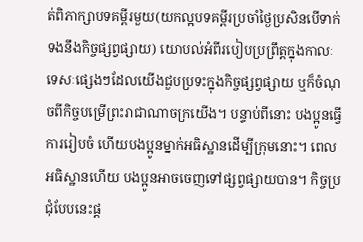ត់ពិភាក្សាបទគម្ពីរមួយ(យកល្អបទគម្ពីរប្រចាំថ្ងៃប្រសិនបើទាក់ទងនឹងកិច្ចផ្សព្វផ្សាយ) យោបល់អំពីរបៀបប្រព្រឹត្តក្នុងកាលៈទេសៈផ្សេងៗដែលយើងជួបប្រទះក្នុងកិច្ចផ្សព្វផ្សាយ ឬក៏ចំណុចពីកិច្ចបម្រើព្រះរាជាណាចក្រយើង។ បន្ទាប់ពីនោះ បងប្អូនធ្វើការរៀបចំ ហើយបងប្អូនម្នាក់អធិស្ឋានដើម្បីក្រុមនោះ។ ពេលអធិស្ឋានហើយ បងប្អូនអាចចេញទៅផ្សព្វផ្សាយបាន។ កិច្ចប្រជុំបែបនេះផ្ដ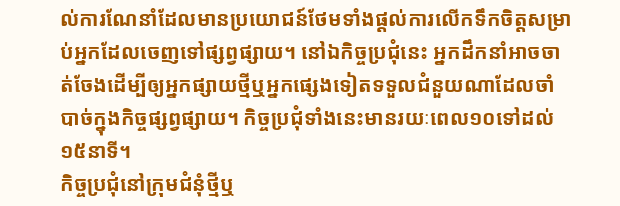ល់ការណែនាំដែលមានប្រយោជន៍ថែមទាំងផ្ដល់ការលើកទឹកចិត្តសម្រាប់អ្នកដែលចេញទៅផ្សព្វផ្សាយ។ នៅឯកិច្ចប្រជុំនេះ អ្នកដឹកនាំអាចចាត់ចែងដើម្បីឲ្យអ្នកផ្សាយថ្មីឬអ្នកផ្សេងទៀតទទួលជំនួយណាដែលចាំបាច់ក្នុងកិច្ចផ្សព្វផ្សាយ។ កិច្ចប្រជុំទាំងនេះមានរយៈពេល១០ទៅដល់១៥នាទី។
កិច្ចប្រជុំនៅក្រុមជំនុំថ្មីឬ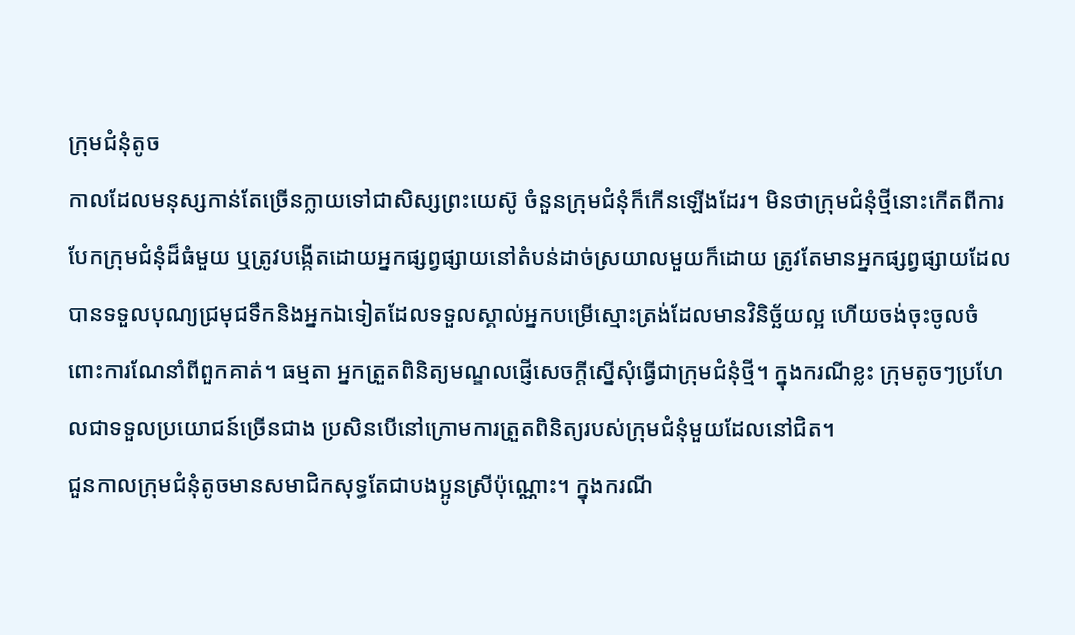ក្រុមជំនុំតូច
កាលដែលមនុស្សកាន់តែច្រើនក្លាយទៅជាសិស្សព្រះយេស៊ូ ចំនួនក្រុមជំនុំក៏កើនឡើងដែរ។ មិនថាក្រុមជំនុំថ្មីនោះកើតពីការបែកក្រុមជំនុំដ៏ធំមួយ ឬត្រូវបង្កើតដោយអ្នកផ្សព្វផ្សាយនៅតំបន់ដាច់ស្រយាលមួយក៏ដោយ ត្រូវតែមានអ្នកផ្សព្វផ្សាយដែលបានទទួលបុណ្យជ្រមុជទឹកនិងអ្នកឯទៀតដែលទទួលស្គាល់អ្នកបម្រើស្មោះត្រង់ដែលមានវិនិច្ឆ័យល្អ ហើយចង់ចុះចូលចំពោះការណែនាំពីពួកគាត់។ ធម្មតា អ្នកត្រួតពិនិត្យមណ្ឌលផ្ញើសេចក្ដីស្នើសុំធ្វើជាក្រុមជំនុំថ្មី។ ក្នុងករណីខ្លះ ក្រុមតូចៗប្រហែលជាទទួលប្រយោជន៍ច្រើនជាង ប្រសិនបើនៅក្រោមការត្រួតពិនិត្យរបស់ក្រុមជំនុំមួយដែលនៅជិត។
ជួនកាលក្រុមជំនុំតូចមានសមាជិកសុទ្ធតែជាបងប្អូនស្រីប៉ុណ្ណោះ។ ក្នុងករណី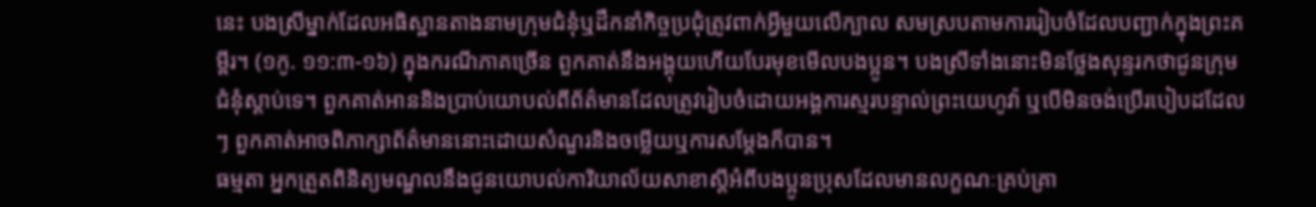នេះ បងស្រីម្នាក់ដែលអធិស្ឋានតាងនាមក្រុមជំនុំឬដឹកនាំកិច្ចប្រជុំត្រូវពាក់អ្វីមួយលើក្បាល សមស្របតាមការរៀបចំដែលបញ្ជាក់ក្នុងព្រះគម្ពីរ។ (១កូ. ១១:៣-១៦) ក្នុងករណីភាគច្រើន ពួកគាត់នឹងអង្គុយហើយបែរមុខមើលបងប្អូន។ បងស្រីទាំងនោះមិនថ្លែងសុន្ទរកថាជូនក្រុមជំនុំស្ដាប់ទេ។ ពួកគាត់អាននិងប្រាប់យោបល់ពីព័ត៌មានដែលត្រូវរៀបចំដោយអង្គការស្មរបន្ទាល់ព្រះយេហូវ៉ា ឬបើមិនចង់ប្រើរបៀបដដែលៗ ពួកគាត់អាចពិភាក្សាព័ត៌មាននោះដោយសំណួរនិងចម្លើយឬការសម្ដែងក៏បាន។
ធម្មតា អ្នកត្រួតពិនិត្យមណ្ឌលនឹងជូនយោបល់ការិយាល័យសាខាស្តីអំពីបងប្អូនប្រុសដែលមានលក្ខណៈគ្រប់គ្រា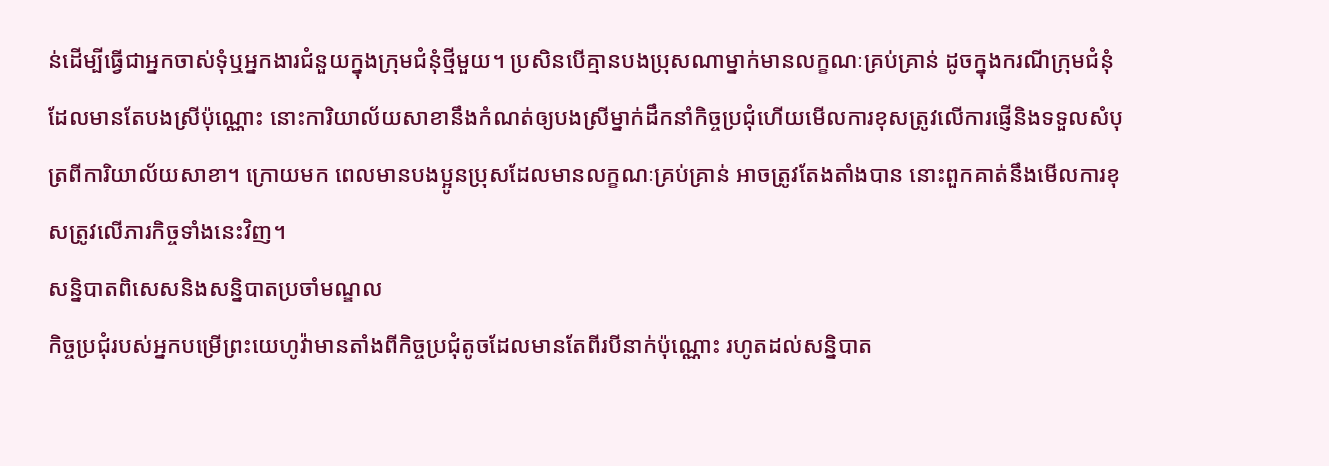ន់ដើម្បីធ្វើជាអ្នកចាស់ទុំឬអ្នកងារជំនួយក្នុងក្រុមជំនុំថ្មីមួយ។ ប្រសិនបើគ្មានបងប្រុសណាម្នាក់មានលក្ខណៈគ្រប់គ្រាន់ ដូចក្នុងករណីក្រុមជំនុំដែលមានតែបងស្រីប៉ុណ្ណោះ នោះការិយាល័យសាខានឹងកំណត់ឲ្យបងស្រីម្នាក់ដឹកនាំកិច្ចប្រជុំហើយមើលការខុសត្រូវលើការផ្ញើនិងទទួលសំបុត្រពីការិយាល័យសាខា។ ក្រោយមក ពេលមានបងប្អូនប្រុសដែលមានលក្ខណៈគ្រប់គ្រាន់ អាចត្រូវតែងតាំងបាន នោះពួកគាត់នឹងមើលការខុសត្រូវលើភារកិច្ចទាំងនេះវិញ។
សន្និបាតពិសេសនិងសន្និបាតប្រចាំមណ្ឌល
កិច្ចប្រជុំរបស់អ្នកបម្រើព្រះយេហូវ៉ាមានតាំងពីកិច្ចប្រជុំតូចដែលមានតែពីរបីនាក់ប៉ុណ្ណោះ រហូតដល់សន្និបាត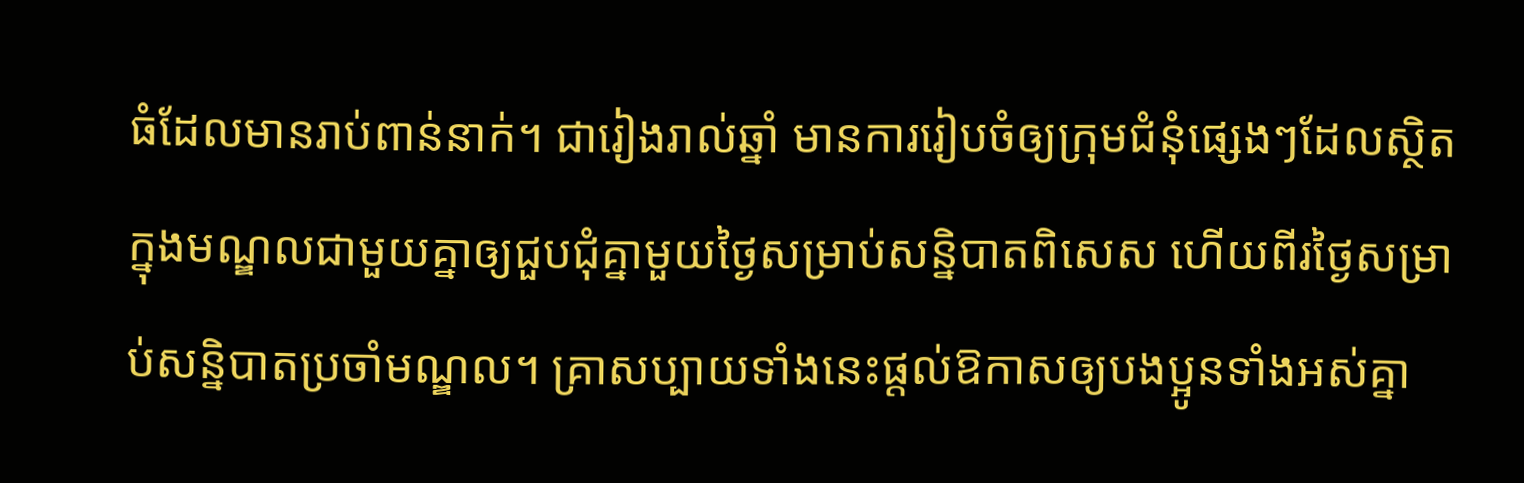ធំដែលមានរាប់ពាន់នាក់។ ជារៀងរាល់ឆ្នាំ មានការរៀបចំឲ្យក្រុមជំនុំផ្សេងៗដែលស្ថិតក្នុងមណ្ឌលជាមួយគ្នាឲ្យជួបជុំគ្នាមួយថ្ងៃសម្រាប់សន្និបាតពិសេស ហើយពីរថ្ងៃសម្រាប់សន្និបាតប្រចាំមណ្ឌល។ គ្រាសប្បាយទាំងនេះផ្ដល់ឱកាសឲ្យបងប្អូនទាំងអស់គ្នា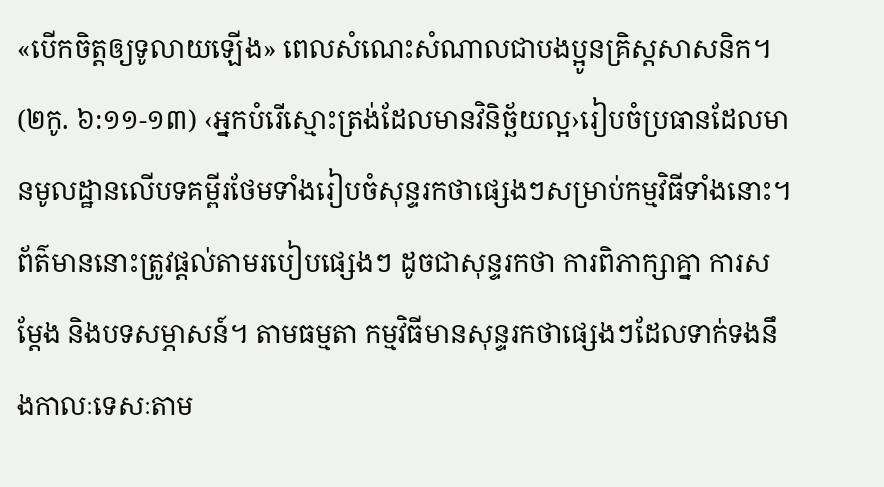«បើកចិត្តឲ្យទូលាយឡើង» ពេលសំណេះសំណាលជាបងប្អូនគ្រិស្តសាសនិក។ (២កូ. ៦:១១-១៣) ‹អ្នកបំរើស្មោះត្រង់ដែលមានវិនិច្ឆ័យល្អ›រៀបចំប្រធានដែលមានមូលដ្ឋានលើបទគម្ពីរថែមទាំងរៀបចំសុន្ទរកថាផ្សេងៗសម្រាប់កម្មវិធីទាំងនោះ។ ព័ត៌មាននោះត្រូវផ្ដល់តាមរបៀបផ្សេងៗ ដូចជាសុន្ទរកថា ការពិភាក្សាគ្នា ការសម្ដែង និងបទសម្ភាសន៍។ តាមធម្មតា កម្មវិធីមានសុន្ទរកថាផ្សេងៗដែលទាក់ទងនឹងកាលៈទេសៈតាម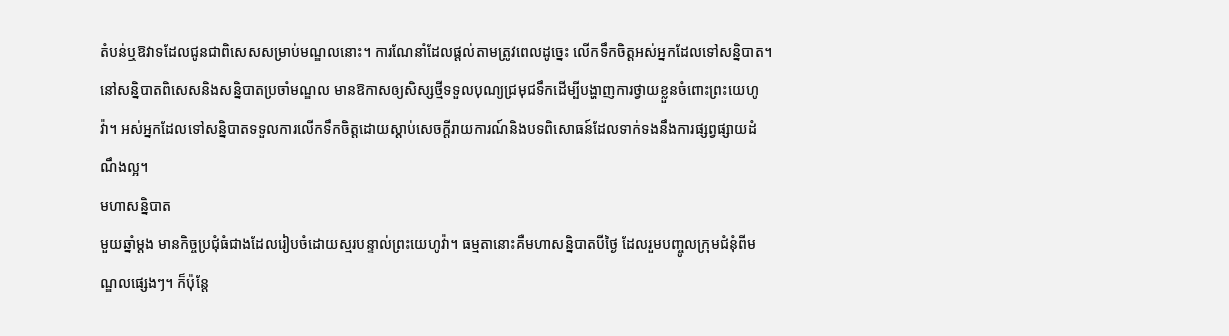តំបន់ឬឱវាទដែលជូនជាពិសេសសម្រាប់មណ្ឌលនោះ។ ការណែនាំដែលផ្ដល់តាមត្រូវពេលដូច្នេះ លើកទឹកចិត្តអស់អ្នកដែលទៅសន្និបាត។
នៅសន្និបាតពិសេសនិងសន្និបាតប្រចាំមណ្ឌល មានឱកាសឲ្យសិស្សថ្មីទទួលបុណ្យជ្រមុជទឹកដើម្បីបង្ហាញការថ្វាយខ្លួនចំពោះព្រះយេហូវ៉ា។ អស់អ្នកដែលទៅសន្និបាតទទួលការលើកទឹកចិត្តដោយស្ដាប់សេចក្ដីរាយការណ៍និងបទពិសោធន៍ដែលទាក់ទងនឹងការផ្សព្វផ្សាយដំណឹងល្អ។
មហាសន្និបាត
មួយឆ្នាំម្ដង មានកិច្ចប្រជុំធំជាងដែលរៀបចំដោយស្មរបន្ទាល់ព្រះយេហូវ៉ា។ ធម្មតានោះគឺមហាសន្និបាតបីថ្ងៃ ដែលរួមបញ្ចូលក្រុមជំនុំពីមណ្ឌលផ្សេងៗ។ ក៏ប៉ុន្តែ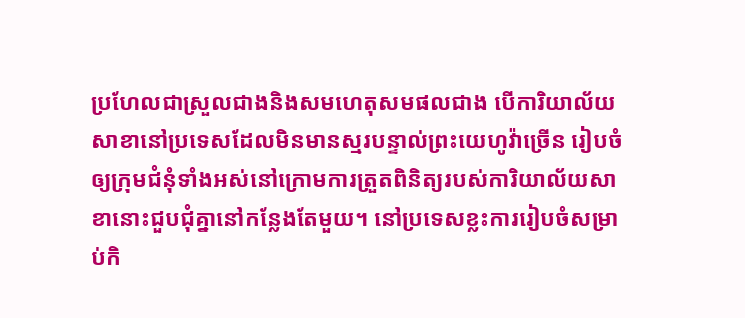ប្រហែលជាស្រួលជាងនិងសមហេតុសមផលជាង បើការិយាល័យសាខានៅប្រទេសដែលមិនមានស្មរបន្ទាល់ព្រះយេហូវ៉ាច្រើន រៀបចំឲ្យក្រុមជំនុំទាំងអស់នៅក្រោមការត្រួតពិនិត្យរបស់ការិយាល័យសាខានោះជួបជុំគ្នានៅកន្លែងតែមួយ។ នៅប្រទេសខ្លះការរៀបចំសម្រាប់កិ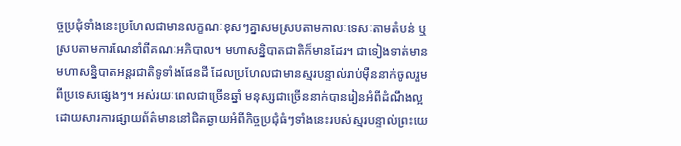ច្ចប្រជុំទាំងនេះប្រហែលជាមានលក្ខណៈខុសៗគ្នាសមស្របតាមកាលៈទេសៈតាមតំបន់ ឬស្របតាមការណែនាំពីគណៈអភិបាល។ មហាសន្និបាតជាតិក៏មានដែរ។ ជាទៀងទាត់មានមហាសន្និបាតអន្តរជាតិទូទាំងផែនដី ដែលប្រហែលជាមានស្មរបន្ទាល់រាប់ម៉ឺននាក់ចូលរួមពីប្រទេសផ្សេងៗ។ អស់រយៈពេលជាច្រើនឆ្នាំ មនុស្សជាច្រើននាក់បានរៀនអំពីដំណឹងល្អដោយសារការផ្សាយព័ត៌មាននៅជិតឆ្ងាយអំពីកិច្ចប្រជុំធំៗទាំងនេះរបស់ស្មរបន្ទាល់ព្រះយេ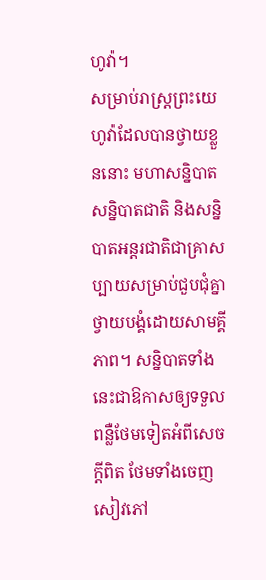ហូវ៉ា។
សម្រាប់រាស្ត្រព្រះយេហូវ៉ាដែលបានថ្វាយខ្លួននោះ មហាសន្និបាត សន្និបាតជាតិ និងសន្និបាតអន្តរជាតិជាគ្រាសប្បាយសម្រាប់ជួបជុំគ្នាថ្វាយបង្គំដោយសាមគ្គីភាព។ សន្និបាតទាំងនេះជាឱកាសឲ្យទទួលពន្លឺថែមទៀតអំពីសេចក្ដីពិត ថែមទាំងចេញសៀវភៅ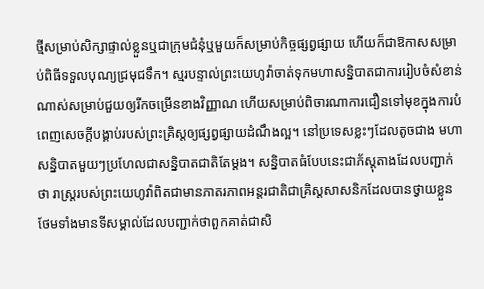ថ្មីសម្រាប់សិក្សាផ្ទាល់ខ្លួនឬជាក្រុមជំនុំឬមួយក៏សម្រាប់កិច្ចផ្សព្វផ្សាយ ហើយក៏ជាឱកាសសម្រាប់ពិធីទទួលបុណ្យជ្រមុជទឹក។ ស្មរបន្ទាល់ព្រះយេហូវ៉ាចាត់ទុកមហាសន្និបាតជាការរៀបចំសំខាន់ណាស់សម្រាប់ជួយឲ្យរីកចម្រើនខាងវិញ្ញាណ ហើយសម្រាប់ពិចារណាការជឿនទៅមុខក្នុងការបំពេញសេចក្ដីបង្គាប់របស់ព្រះគ្រិស្តឲ្យផ្សព្វផ្សាយដំណឹងល្អ។ នៅប្រទេសខ្លះៗដែលតូចជាង មហាសន្និបាតមួយៗប្រហែលជាសន្និបាតជាតិតែម្ដង។ សន្និបាតធំបែបនេះជាភ័ស្តុតាងដែលបញ្ជាក់ថា រាស្ត្ររបស់ព្រះយេហូវ៉ាពិតជាមានភាតរភាពអន្តរជាតិជាគ្រិស្តសាសនិកដែលបានថ្វាយខ្លួន ថែមទាំងមានទីសម្គាល់ដែលបញ្ជាក់ថាពួកគាត់ជាសិ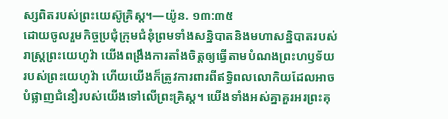ស្សពិតរបស់ព្រះយេស៊ូគ្រិស្ត។—យ៉ូន. ១៣:៣៥
ដោយចូលរួមកិច្ចប្រជុំក្រុមជំនុំព្រមទាំងសន្និបាតនិងមហាសន្និបាតរបស់រាស្ត្រព្រះយេហូវ៉ា យើងពង្រឹងការតាំងចិត្តឲ្យធ្វើតាមបំណងព្រះហឫទ័យរបស់ព្រះយេហូវ៉ា ហើយយើងក៏ត្រូវការពារពីឥទ្ធិពលលោកិយដែលអាចបំផ្លាញជំនឿរបស់យើងទៅលើព្រះគ្រិស្ត។ យើងទាំងអស់គ្នាគួរអរព្រះគុ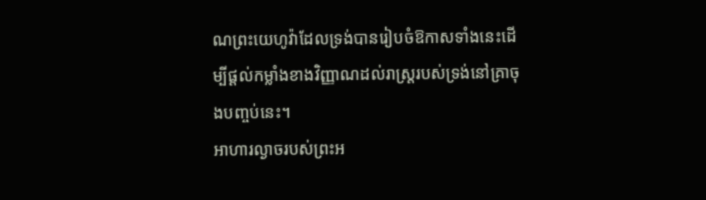ណព្រះយេហូវ៉ាដែលទ្រង់បានរៀបចំឱកាសទាំងនេះដើម្បីផ្ដល់កម្លាំងខាងវិញ្ញាណដល់រាស្ត្ររបស់ទ្រង់នៅគ្រាចុងបញ្ចប់នេះ។
អាហារល្ងាចរបស់ព្រះអ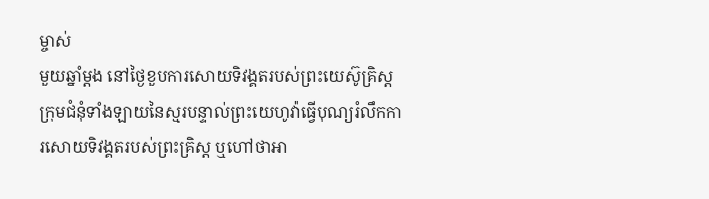ម្ចាស់
មួយឆ្នាំម្ដង នៅថ្ងៃខួបការសោយទិវង្គតរបស់ព្រះយេស៊ូគ្រិស្ត ក្រុមជំនុំទាំងឡាយនៃស្មរបន្ទាល់ព្រះយេហូវ៉ាធ្វើបុណ្យរំលឹកការសោយទិវង្គតរបស់ព្រះគ្រិស្ត ឬហៅថាអា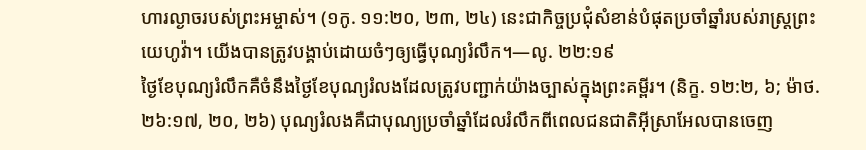ហារល្ងាចរបស់ព្រះអម្ចាស់។ (១កូ. ១១:២០, ២៣, ២៤) នេះជាកិច្ចប្រជុំសំខាន់បំផុតប្រចាំឆ្នាំរបស់រាស្ត្រព្រះយេហូវ៉ា។ យើងបានត្រូវបង្គាប់ដោយចំៗឲ្យធ្វើបុណ្យរំលឹក។—លូ. ២២:១៩
ថ្ងៃខែបុណ្យរំលឹកគឺចំនឹងថ្ងៃខែបុណ្យរំលងដែលត្រូវបញ្ជាក់យ៉ាងច្បាស់ក្នុងព្រះគម្ពីរ។ (និក្ខ. ១២:២, ៦; ម៉ាថ. ២៦:១៧, ២០, ២៦) បុណ្យរំលងគឺជាបុណ្យប្រចាំឆ្នាំដែលរំលឹកពីពេលជនជាតិអ៊ីស្រាអែលបានចេញ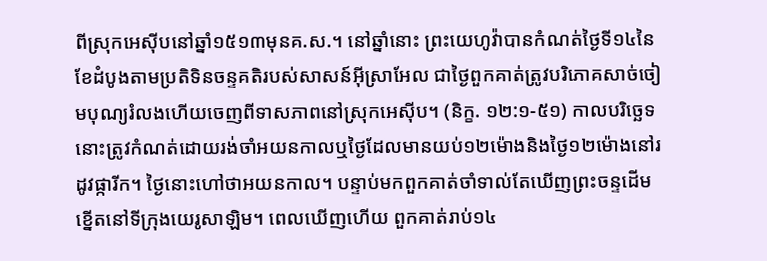ពីស្រុកអេស៊ីបនៅឆ្នាំ១៥១៣មុនគ.ស.។ នៅឆ្នាំនោះ ព្រះយេហូវ៉ាបានកំណត់ថ្ងៃទី១៤នៃខែដំបូងតាមប្រតិទិនចន្ទគតិរបស់សាសន៍អ៊ីស្រាអែល ជាថ្ងៃពួកគាត់ត្រូវបរិភោគសាច់ចៀមបុណ្យរំលងហើយចេញពីទាសភាពនៅស្រុកអេស៊ីប។ (និក្ខ. ១២:១-៥១) កាលបរិច្ឆេទនោះត្រូវកំណត់ដោយរង់ចាំអយនកាលឬថ្ងៃដែលមានយប់១២ម៉ោងនិងថ្ងៃ១២ម៉ោងនៅរដូវផ្ការីក។ ថ្ងៃនោះហៅថាអយនកាល។ បន្ទាប់មកពួកគាត់ចាំទាល់តែឃើញព្រះចន្ទដើមខ្នើតនៅទីក្រុងយេរូសាឡិម។ ពេលឃើញហើយ ពួកគាត់រាប់១៤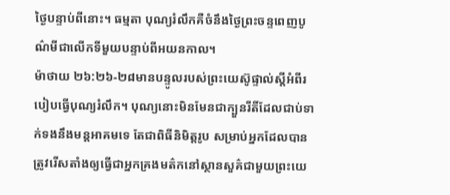ថ្ងៃបន្ទាប់ពីនោះ។ ធម្មតា បុណ្យរំលឹកគឺចំនឹងថ្ងៃព្រះចន្ទពេញបូណ៌មីជាលើកទីមួយបន្ទាប់ពីអយនកាល។
ម៉ាថាយ ២៦:២៦-២៨មានបន្ទូលរបស់ព្រះយេស៊ូផ្ទាល់ស្តីអំពីរបៀបធ្វើបុណ្យរំលឹក។ បុណ្យនោះមិនមែនជាក្បួនរីតិ៍ដែលជាប់ទាក់ទងនឹងមន្តអាគមទេ តែជាពិធីនិមិត្តរូប សម្រាប់អ្នកដែលបានត្រូវរើសតាំងឲ្យធ្វើជាអ្នកគ្រងមត៌កនៅស្ថានសួគ៌ជាមួយព្រះយេ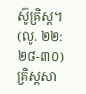ស៊ូគ្រិស្ត។ (លូ. ២២:២៨-៣០) គ្រិស្តសា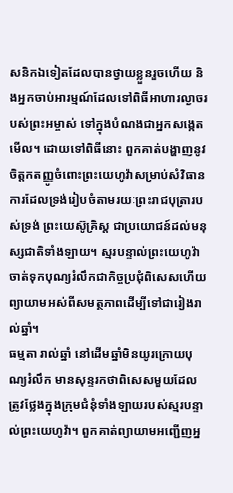សនិកឯទៀតដែលបានថ្វាយខ្លួនរួចហើយ និងអ្នកចាប់អារម្មណ៍ដែលទៅពិធីអាហារល្ងាចរបស់ព្រះអម្ចាស់ ទៅក្នុងបំណងជាអ្នកសង្កេតមើល។ ដោយទៅពិធីនោះ ពួកគាត់បង្ហាញនូវចិត្តកតញ្ញូចំពោះព្រះយេហូវ៉ាសម្រាប់សំវិធានការដែលទ្រង់រៀបចំតាមរយៈព្រះរាជបុត្រារបស់ទ្រង់ ព្រះយេស៊ូគ្រិស្ត ជាប្រយោជន៍ដល់មនុស្សជាតិទាំងឡាយ។ ស្មរបន្ទាល់ព្រះយេហូវ៉ាចាត់ទុកបុណ្យរំលឹកជាកិច្ចប្រជុំពិសេសហើយព្យាយាមអស់ពីសមត្ថភាពដើម្បីទៅជារៀងរាល់ឆ្នាំ។
ធម្មតា រាល់ឆ្នាំ នៅដើមឆ្នាំមិនយូរក្រោយបុណ្យរំលឹក មានសុន្ទរកថាពិសេសមួយដែលត្រូវថ្លែងក្នុងក្រុមជំនុំទាំងឡាយរបស់ស្មរបន្ទាល់ព្រះយេហូវ៉ា។ ពួកគាត់ព្យាយាមអញ្ជើញអ្ន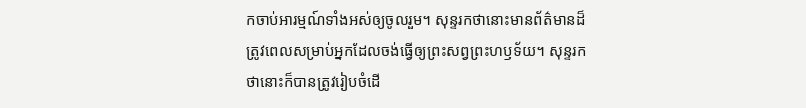កចាប់អារម្មណ៍ទាំងអស់ឲ្យចូលរួម។ សុន្ទរកថានោះមានព័ត៌មានដ៏ត្រូវពេលសម្រាប់អ្នកដែលចង់ធ្វើឲ្យព្រះសព្វព្រះហឫទ័យ។ សុន្ទរកថានោះក៏បានត្រូវរៀបចំដើ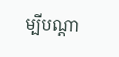ម្បីបណ្ដា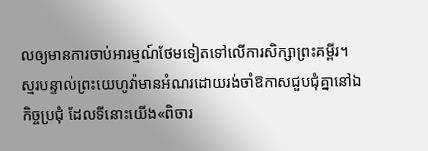លឲ្យមានការចាប់អារម្មណ៍ថែមទៀតទៅលើការសិក្សាព្រះគម្ពីរ។
ស្មរបន្ទាល់ព្រះយេហូវ៉ាមានអំណរដោយរង់ចាំឱកាសជួបជុំគ្នានៅឯកិច្ចប្រជុំ ដែលទីនោះយើង«ពិចារ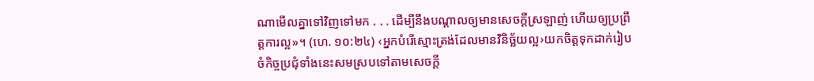ណាមើលគ្នាទៅវិញទៅមក . . . ដើម្បីនឹងបណ្ដាលឲ្យមានសេចក្ដីស្រឡាញ់ ហើយឲ្យប្រព្រឹត្តការល្អ»។ (ហេ. ១០:២៤) ‹អ្នកបំរើស្មោះត្រង់ដែលមានវិនិច្ឆ័យល្អ›យកចិត្តទុកដាក់រៀបចំកិច្ចប្រជុំទាំងនេះសមស្របទៅតាមសេចក្ដី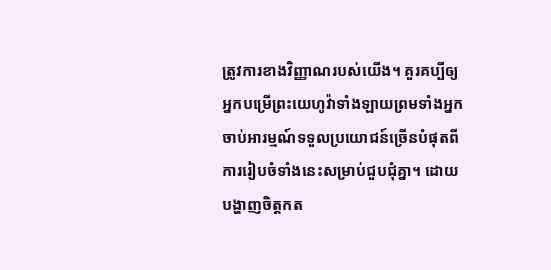ត្រូវការខាងវិញ្ញាណរបស់យើង។ គួរគប្បីឲ្យអ្នកបម្រើព្រះយេហូវ៉ាទាំងឡាយព្រមទាំងអ្នកចាប់អារម្មណ៍ទទួលប្រយោជន៍ច្រើនបំផុតពីការរៀបចំទាំងនេះសម្រាប់ជួបជុំគ្នា។ ដោយបង្ហាញចិត្តកត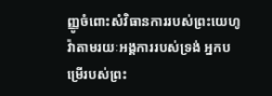ញ្ញូចំពោះសំវិធានការរបស់ព្រះយេហូវ៉ាតាមរយៈអង្គការរបស់ទ្រង់ អ្នកបម្រើរបស់ព្រះ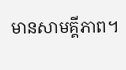មានសាមគ្គីភាព។